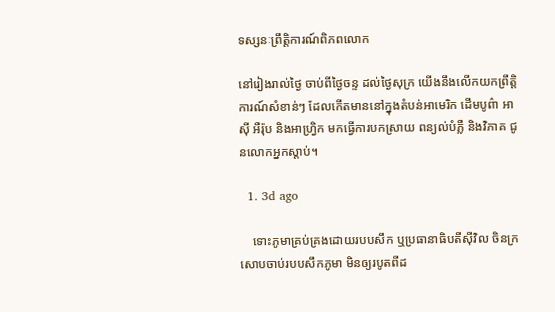ទស្សនៈព្រឹត្តិការណ៍ពិភពលោក

នៅរៀងរាល់ថ្ងៃ ចាប់ពីថ្ងៃចន្ទ ដល់ថ្ងៃសុក្រ យើងនឹងលើកយកព្រឹត្តិការណ៍សំខាន់ៗ ដែលកើតមាននៅក្នុងតំបន់អាមេរិក ដើមបូព៌ា អាស៊ី អឺរ៉ុប និងអាហ្វ្រិក មកធ្វើការបកស្រាយ ពន្យល់បំភ្លឺ និងវិភាគ ជូនលោកអ្នកស្តាប់។

  1. 3d ago

    ទោះភូមាគ្រប់គ្រងដោយរបបសឹក ឬប្រធានាធិបតីស៊ីវិល ចិនក្រសោបចាប់របបសឹកភូមា មិនឲ្យរបូតពីដ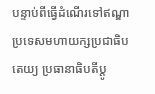បន្ទាប់ពីធ្វើដំណើរទៅឥណ្ឌា ប្រទេសមហាយក្សប្រជាធិបតេយ្យ ប្រធានាធិបតីប្តូ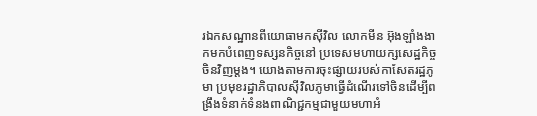រឯកសណ្ឋានពីយោធាមកស៊ីវិល លោកមីន អ៊ុងឡាំងងាកមកបំពេញទស្សនកិច្ចនៅ ប្រទេសមហាយក្សសេដ្ឋកិច្ចចិនវិញម្តង។ យោងតាមការចុះផ្សាយរបស់កាសែតរដ្ឋភូមា ប្រមុខរដ្ឋាភិបាលស៊ីវិលភូមាធ្វើដំណើរទៅចិនដើម្បីពង្រឹងទំនាក់ទំនងពាណិជ្ជកម្មជាមួយមហាអំ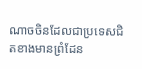ណាចចិនដែលជាប្រទេសជិតខាងមានព្រំដែន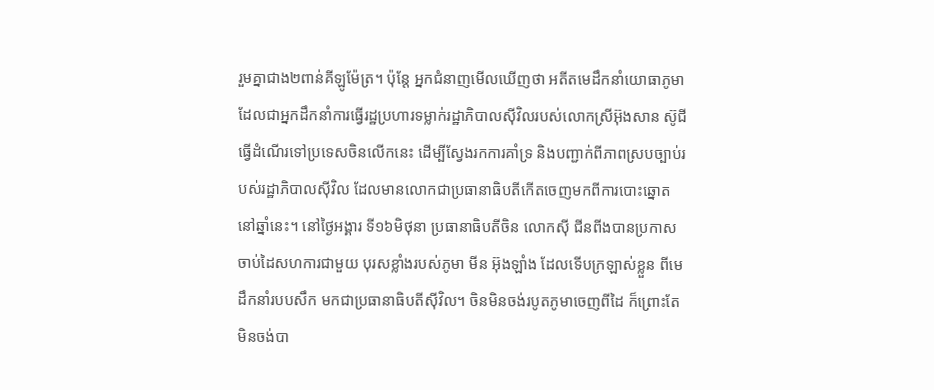រួមគ្នាជាង២ពាន់គីឡូម៉ែត្រ។ ប៉ុន្តែ អ្នកជំនាញមើលឃើញថា អតីតមេដឹកនាំយោធាភូមាដែលជាអ្នកដឹកនាំការធ្វើរដ្ឋប្រហារទម្លាក់រដ្ឋាភិបាលស៊ីវិលរបស់លោកស្រីអ៊ុងសាន ស៊ូជី ធ្វើដំណើរទៅប្រទេសចិនលើកនេះ ដើម្បីស្វែងរកការគាំទ្រ និងបញ្ជាក់ពីភាពស្របច្បាប់របស់រដ្ឋាភិបាលស៊ីវិល ដែលមានលោកជាប្រធានាធិបតីកើតចេញមកពីការបោះឆ្នោតនៅឆ្នាំនេះ។ នៅថ្ងៃអង្គារ ទី១៦មិថុនា ប្រធានាធិបតីចិន លោកស៊ី ជីនពីងបានប្រកាសចាប់ដៃសហការជាមួយ បុរសខ្លាំងរបស់ភូមា មីន អ៊ុងឡាំង ដែលទើបក្រឡាស់ខ្លួន ពីមេដឹកនាំរបបសឹក មកជាប្រធានាធិបតីស៊ីវិល។ ចិនមិនចង់របូតភូមាចេញពីដៃ ក៏ព្រោះតែមិនចង់បា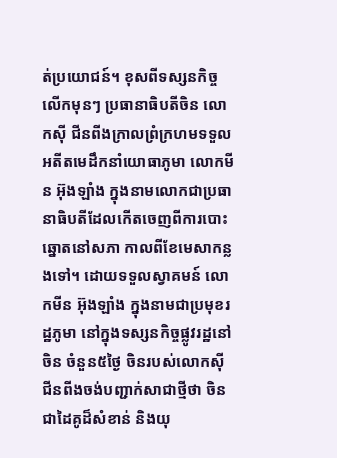ត់ប្រយោជន៍។ ខុសពីទស្សនកិច្ចលើកមុនៗ ប្រធានាធិបតីចិន លោកស៊ី ជីនពីងក្រាលព្រំក្រហមទទួលអតីតមេដឹកនាំយោធាភូមា លោកមីន អ៊ុងឡាំង ក្នុងនាមលោកជាប្រធានាធិបតីដែលកើតចេញពីការបោះឆ្នោតនៅសភា កាលពីខែមេសាកន្លងទៅ។ ដោយទទួលស្វាគមន៍ លោកមីន អ៊ុងឡាំង ក្នុងនាមជាប្រមុខរដ្ឋភូមា នៅក្នុងទស្សនកិច្ចផ្លូវរដ្ឋនៅចិន ចំនួន៥ថ្ងៃ ចិនរបស់លោកស៊ី ជីនពីងចង់បញ្ជាក់សាជាថ្មីថា ចិនជាដៃគូដ៏សំខាន់ និងយុ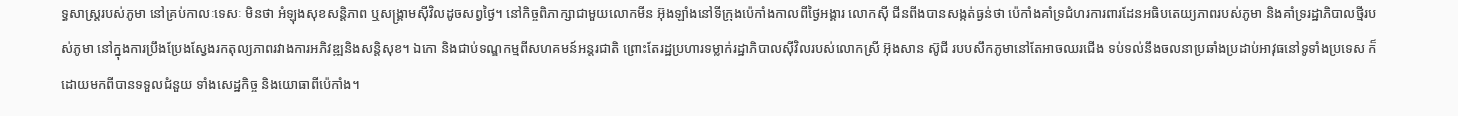ទ្ធសាស្រ្តរបស់ភូមា នៅគ្រប់កាលៈទេសៈ មិនថា អំឡុងសុខសន្តិភាព ឬសង្រ្គាមស៊ីវិលដូចសព្វថ្ងៃ។ នៅកិច្ចពិភាក្សាជាមួយលោកមីន អ៊ុងឡាំងនៅទីក្រុងប៉េកាំងកាលពីថ្ងៃអង្គារ លោកស៊ី ជីនពីងបានសង្កត់ធ្ងន់ថា ប៉េកាំងគាំទ្រជំហរការពារដែនអធិបតេយ្យភាពរបស់ភូមា និងគាំទ្ររដ្ឋាភិបាលថ្មីរបស់ភូមា នៅក្នុងការប្រឹងប្រែងស្វែងរកតុល្យភាពរវាងការអភិវឌ្ឍនិងសន្តិសុខ។ ឯកោ និងជាប់ទណ្ឌកម្មពីសហគមន៍អន្តរជាតិ ព្រោះតែរដ្ឋប្រហារទម្លាក់រដ្ឋាភិបាលស៊ីវិលរបស់លោកស្រី អ៊ុងសាន ស៊ូជី របបសឹកភូមានៅតែអាចឈរជើង ទប់ទល់នឹងចលនាប្រឆាំងប្រដាប់អាវុធនៅទូទាំងប្រទេស ក៏ដោយមកពីបានទទួលជំនួយ ទាំងសេដ្ឋកិច្ច និងយោធាពីប៉េកាំង។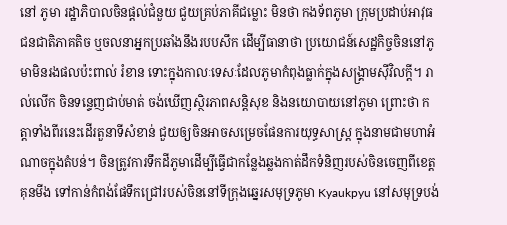នៅ ភូមា រដ្ឋាភិបាលចិនផ្តល់ជំនួយ ជួយគ្រប់ភាគីជម្លោះ មិនថា កងទ័ពភូមា ក្រុមប្រដាប់អាវុធជនជាតិភាគតិច ឬចលនាអ្នកប្រឆាំងនឹងរបបសឹក ដើម្បីធានាថា ប្រយោជន៍សេដ្ឋកិច្ចចិននៅភូមាមិនរងផលប៉ះពាល់ រំខាន ទោះក្នុងកាលៈទេសៈដែលភូមាកំពុងធ្លាក់ក្នុងសង្រ្គាមស៊ីវិលក្តី។ រាល់លើក ចិនទន្ទេញជាប់មាត់ ចង់ឃើញស្ថិរភាពសន្តិសុខ និងនយោបាយនៅភូមា ព្រោះថា កត្តាទាំងពីរនេះដើរតួនាទីសំខាន់ ជួយឲ្យចិនអាចសម្រេចផែនការយុទ្ធសាស្រ្ត ក្នុងនាមជាមហាអំណាចក្នុងតំបន់។ ចិនត្រូវការទឹកដីភូមាដើម្បីធ្វើជាកន្លែងឆ្លងកាត់ដឹកទំនិញរបស់ចិនចេញពីខេត្តគុនមីង ទៅកាន់កំពង់ផែទឹកជ្រៅរបស់ចិននៅទីក្រុងឆ្នេរសមុទ្រភូមា Kyaukpyu នៅសមុទ្របង់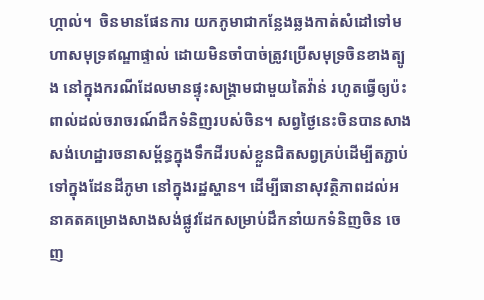ហ្កាល់។  ចិនមានផែនការ យកភូមាជាកន្លែងឆ្លងកាត់សំដៅទៅមហាសមុទ្រឥណ្ឌាផ្ទាល់ ដោយមិនចាំបាច់ត្រូវប្រើសមុទ្រចិនខាងត្បូង នៅក្នុងករណីដែលមានផ្ទុះសង្រ្គាមជាមួយតៃវ៉ាន់ រហូតធ្វើឲ្យប៉ះពាល់ដល់ចរាចរណ៍ដឹកទំនិញរបស់ចិន។ សព្វថ្ងៃនេះចិនបានសាងសង់ហេដ្ឋារចនាសម្ព័ន្ធក្នុងទឹកដីរបស់ខ្លួនជិតសព្វគ្រប់ដើម្បីតភ្ជាប់ទៅក្នុងដែនដីភូមា នៅក្នុងរដ្ឋស្ហាន។ ដើម្បីធានាសុវត្ថិភាពដល់អនាគតគម្រោងសាងសង់ផ្លូវដែកសម្រាប់ដឹកនាំយកទំនិញចិន ចេញ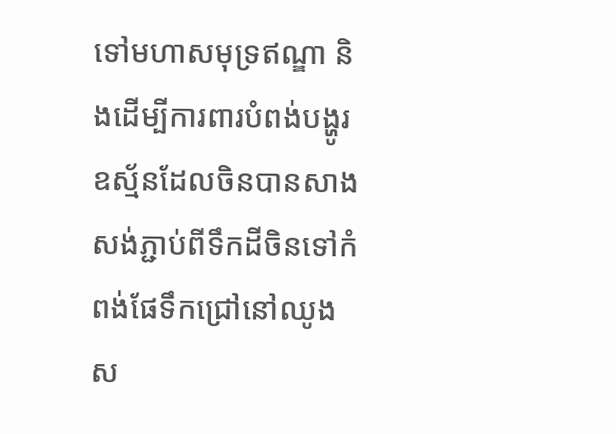ទៅមហាសមុទ្រឥណ្ឌា និងដើម្បីការពារបំពង់បង្ហូរឧស្ម័នដែលចិនបានសាងសង់ភ្ជាប់ពីទឹកដីចិនទៅកំពង់ផែទឹកជ្រៅនៅឈូងស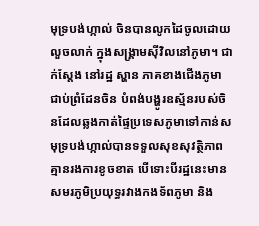មុទ្របង់ហ្កាល់ ចិនបានលូកដៃចូលដោយលួចលាក់ ក្នុងសង្រ្គាមស៊ីវិលនៅភូមា។ ជាក់ស្តែង នៅរដ្ឋ ស្ហាន ភាគខាងជើងភូមា ជាប់ព្រំដែនចិន បំពង់បង្ហូរឧស្ម័នរបស់ចិនដែលឆ្លងកាត់ផ្ទៃប្រទេសភូមាទៅកាន់សមុទ្របង់ហ្កាល់បានទទួលសុខសុវត្ថិភាព គ្មានរងការខូចខាត បើទោះបីរដ្ឋនេះមានសមរភូមិប្រយុទ្ធរវាងកងទ័ពភូមា និង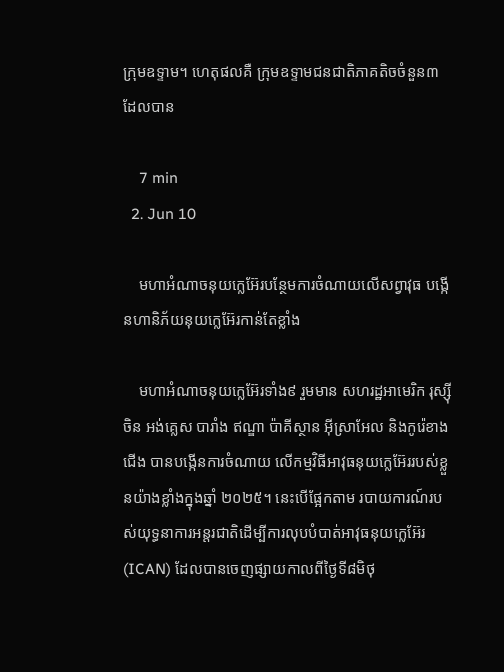ក្រុមឧទ្ទាម។ ហេតុផលគឺ ក្រុមឧទ្ទាមជនជាតិភាគតិចចំនួន៣ដែលបាន

    7 min
  2. Jun 10

    មហាអំណាចនុយក្លេអ៊ែរបន្ថែមការចំណាយលើសព្វាវុធ បង្កើនហានិភ័យនុយក្លេអ៊ែរកាន់តែខ្លាំង

    មហាអំណាចនុយក្លេអ៊ែរទាំង៩ រួមមាន សហរដ្ឋអាមេរិក រុស្ស៊ី ចិន អង់គ្លេស បារាំង ឥណ្ឌា ប៉ាគីស្ថាន អ៊ីស្រាអែល និងកូរ៉េខាងជើង បានបង្កើនការចំណាយ លើកម្មវិធីអាវុធនុយក្លេអ៊ែររបស់ខ្លួនយ៉ាងខ្លាំងក្នុងឆ្នាំ ២០២៥។ នេះបើផ្អែកតាម របាយការណ៍របស់យុទ្ធនាការអន្តរជាតិដើម្បីការលុបបំបាត់អាវុធនុយក្លេអ៊ែរ (ICAN) ដែលបានចេញផ្សាយកាលពីថ្ងៃទី៨មិថុ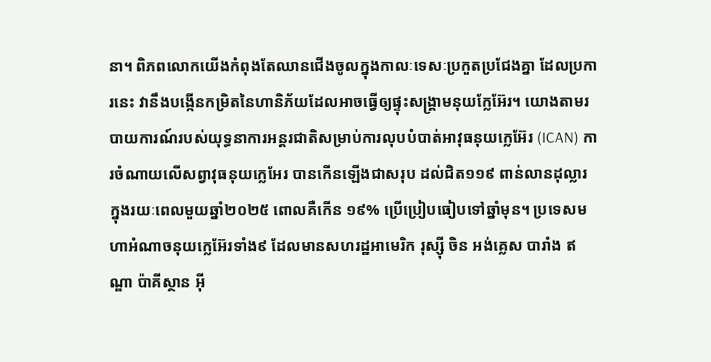នា។ ពិភពលោកយើងកំពុងតែឈានជើងចូលក្នុងកាលៈទេសៈប្រកួតប្រជែងគ្នា ដែលប្រការនេះ វានឹងបង្កើនកម្រិតនៃហានិភ័យដែលអាចធ្វើឲ្យផ្ទុះសង្គ្រាមនុយក្លែអ៊ែរ។ យោងតាមរបាយការណ៍របស់យុទ្ធនាការអន្តរជាតិសម្រាប់ការលុបបំបាត់អាវុធនុយក្លេអ៊ែរ (ICAN) ការចំណាយលើសព្វាវុធនុយក្លេអែរ បានកើនឡើងជាសរុប ដល់ជិត១១៩ ពាន់លានដុល្លារ ក្នុងរយៈពេលមួយឆ្នាំ២០២៥ ពោលគឺកើន ១៩% ប្រើប្រៀបធៀបទៅឆ្នាំមុន។ ប្រទេសមហាអំណាចនុយក្លេអ៊ែរទាំង៩ ដែលមានសហរដ្ឋអាមេរិក រុស្ស៊ី ចិន អង់គ្លេស បារាំង ឥណ្ឌា ប៉ាគីស្ថាន អ៊ី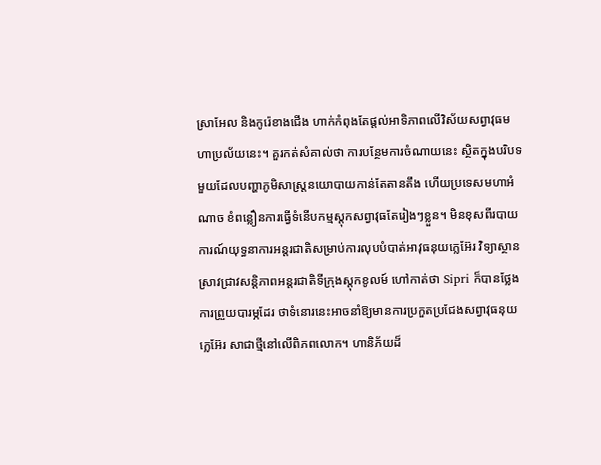ស្រាអែល និងកូរ៉េខាងជើង ហាក់កំពុងតែផ្តល់អាទិភាពលើវិស័យសព្វាវុធមហាប្រល័យនេះ។ គួរកត់សំគាល់ថា ការបន្ថែមការចំណាយនេះ ស្ថិតក្នុងបរិបទមួយដែលបញ្ហាភូមិសាស្ត្រនយោបាយកាន់តែតានតឹង ហើយប្រទេសមហាអំណាច ខំពន្លឿនការធ្វើទំនើបកម្មស្តុកសព្វាវុធតែរៀងៗខ្លួន។ មិនខុសពីរបាយការណ៍យុទ្ធនាការអន្តរជាតិសម្រាប់ការលុបបំបាត់អាវុធនុយក្លេអ៊ែរ វិទ្យាស្ថានស្រាវជ្រាវសន្តិភាពអន្តរជាតិទីក្រុងស្តុកខូលម៍ ហៅកាត់ថា Sipri ក៏បានថ្លែងការព្រួយបារម្ភដែរ ថាទំនោរនេះអាចនាំឱ្យមានការប្រកួតប្រជែងសព្វាវុធនុយក្លេអ៊ែរ សាជាថ្មីនៅលើពិភពលោក។ ហានិភ័យដ៏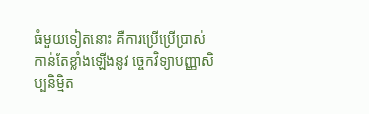ធំមួយទៀតនោះ គឺការប្រើប្រើប្រាស់កាន់តែខ្លាំងឡើងនូវ ច្ចេកវិទ្យាបញ្ញាសិប្បនិម្មិត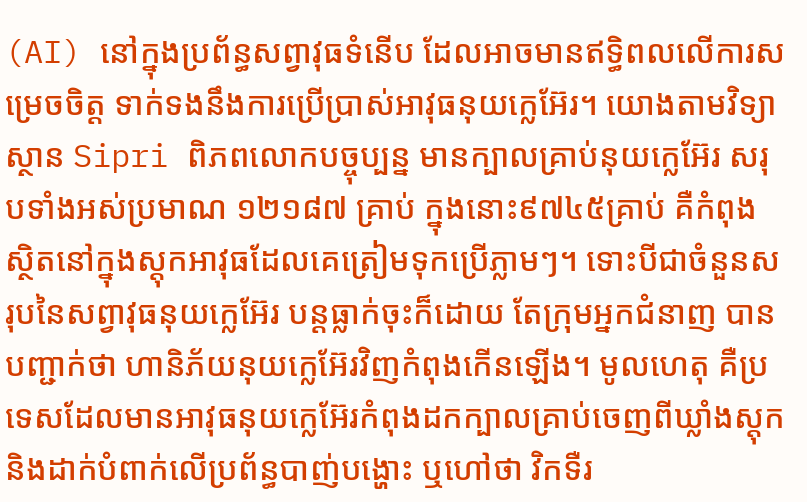(AI) នៅក្នុងប្រព័ន្ធសព្វាវុធទំនើប ដែលអាចមានឥទ្ធិពលលើការសម្រេចចិត្ត ទាក់ទងនឹងការប្រើប្រាស់អាវុធនុយក្លេអ៊ែរ។ យោងតាមវិទ្យាស្ថាន Sipri ពិភពលោកបច្ចុប្បន្ន មានក្បាលគ្រាប់នុយក្លេអ៊ែរ សរុបទាំងអស់ប្រមាណ ១២១៨៧ គ្រាប់ ក្នុងនោះ៩៧៤៥គ្រាប់ គឺកំពុងស្ថិតនៅក្នុងស្តុកអាវុធដែលគេត្រៀមទុកប្រើភ្លាមៗ។ ទោះបីជាចំនួនសរុបនៃសព្វាវុធនុយក្លេអ៊ែរ បន្តធ្លាក់ចុះក៏ដោយ តែក្រុមអ្នកជំនាញ បានបញ្ជាក់ថា ហានិភ័យនុយក្លេអ៊ែរវិញកំពុងកើនឡើង។ មូលហេតុ គឺប្រទេសដែលមានអាវុធនុយក្លេអ៊ែរកំពុងដកក្បាលគ្រាប់ចេញពីឃ្លាំងស្តុក និងដាក់បំពាក់លើប្រព័ន្ធបាញ់បង្ហោះ ឬហៅថា វិកទឺរ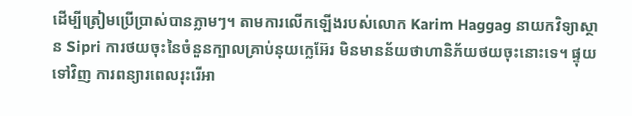ដើម្បីត្រៀមប្រើប្រាស់បានភ្លាមៗ។ តាមការលើកឡើងរបស់លោក Karim Haggag នាយកវិទ្យាស្ថាន Sipri ការថយចុះនៃចំនួនក្បាលគ្រាប់នុយក្លេអ៊ែរ មិនមានន័យថាហានិភ័យថយចុះនោះទេ។ ផ្ទុយទៅវិញ ការពន្យារពេលរុះរើអា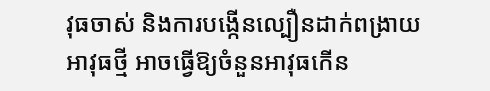វុធចាស់ និងការបង្កើនល្បឿនដាក់ពង្រាយអាវុធថ្មី អាចធ្វើឱ្យចំនួនអាវុធកើន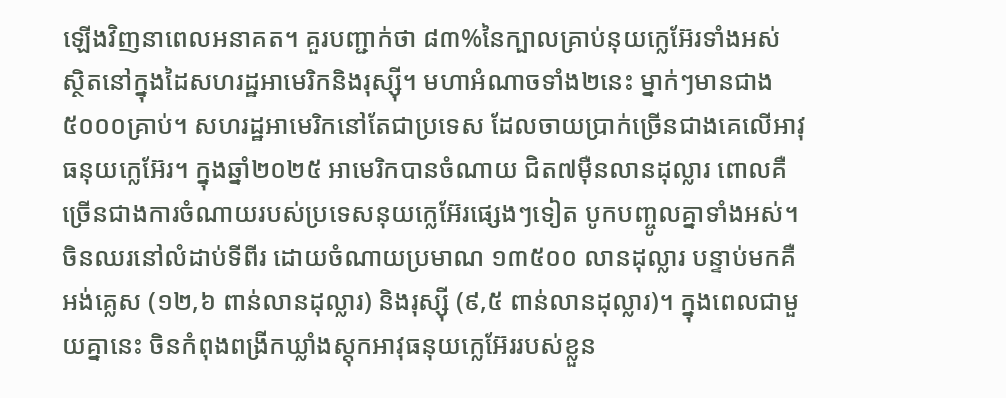ឡើងវិញនាពេលអនាគត។ គួរបញ្ជាក់ថា ៨៣%នៃក្បាលគ្រាប់នុយក្លេអ៊ែរទាំងអស់ ស្ថិតនៅក្នុងដៃសហរដ្ឋអាមេរិកនិងរុស្ស៊ី។ មហាអំណាចទាំង២នេះ ម្នាក់ៗមានជាង៥០០០គ្រាប់។ សហរដ្ឋអាមេរិកនៅតែជាប្រទេស ដែលចាយប្រាក់ច្រើនជាងគេលើអាវុធនុយក្លេអ៊ែរ។ ក្នុងឆ្នាំ២០២៥ អាមេរិកបានចំណាយ ជិត៧ម៉ឺនលានដុល្លារ ពោលគឺច្រើនជាងការចំណាយរបស់ប្រទេសនុយក្លេអ៊ែរផ្សេងៗទៀត បូកបញ្ចូលគ្នាទាំងអស់។ ចិនឈរនៅលំដាប់ទីពីរ ដោយចំណាយប្រមាណ ១៣៥០០ លានដុល្លារ បន្ទាប់មកគឺ អង់គ្លេស (១២,៦ ពាន់លានដុល្លារ) និងរុស្ស៊ី (៩,៥ ពាន់លានដុល្លារ)។ ក្នុងពេលជាមួយគ្នានេះ ចិនកំពុងពង្រីកឃ្លាំងស្តុកអាវុធនុយក្លេអ៊ែររបស់ខ្លួន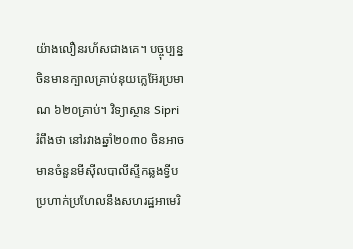យ៉ាងលឿនរហ័សជាងគេ។ បច្ចុប្បន្នចិនមានក្បាលគ្រាប់នុយក្លេអ៊ែរប្រមាណ ៦២០គ្រាប់។ វិទ្យាស្ថាន Sipri រំពឹងថា នៅរវាងឆ្នាំ២០៣០ ចិនអាចមានចំនួនមីស៊ីលបាលីស្ទីកឆ្លងទ្វីប ប្រហាក់ប្រហែលនឹងសហរដ្ឋអាមេរិ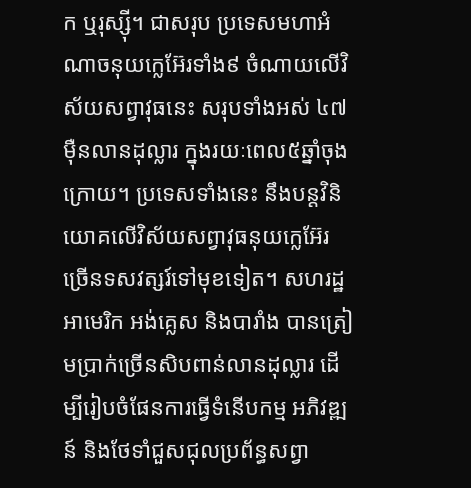ក ឬរុស្ស៊ី។ ជាសរុប ប្រទេសមហាអំណាចនុយក្លេអ៊ែរទាំង៩ ចំណាយលើវិស័យសព្វាវុធនេះ សរុបទាំងអស់ ៤៧ម៉ឺនលានដុល្លារ ក្នុងរយៈពេល៥ឆ្នាំចុងក្រោយ។ ប្រទេសទាំងនេះ នឹងបន្តវិនិយោគលើវិស័យសព្វាវុធនុយក្លេអ៊ែរ ច្រើនទសវត្សរ៍ទៅមុខទៀត។ សហរដ្ឋអាមេរិក អង់គ្លេស និងបារាំង បានត្រៀមប្រាក់ច្រើនសិបពាន់លានដុល្លារ ដើម្បីរៀបចំផែនការធ្វើទំនើបកម្ម អភិវឌ្ឍន៍ និងថែទាំជួសជុលប្រព័ន្ធសព្វា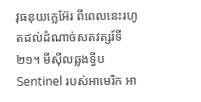វុធនុយក្លេអ៊ែរ ពីពេលនេះរហូតដល់ដំណាច់សតវត្សរ៍ទី២១។ មីស៊ីលឆ្លងទ្វីប Sentinel របស់អាមេរិក អា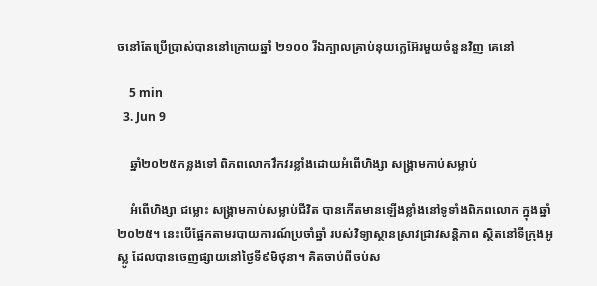ចនៅតែប្រើប្រាស់បាននៅក្រោយឆ្នាំ ២១០០ រីឯក្បាលគ្រាប់នុយក្លេអ៊ែរមួយចំនួនវិញ គេនៅ

    5 min
  3. Jun 9

    ឆ្នាំ២០២៥កន្លងទៅ ពិភពលោកវឹកវរខ្លាំងដោយអំពើហិង្សា សង្គ្រាមកាប់សម្លាប់

    អំពើហិង្សា ជម្លោះ សង្គ្រាមកាប់សម្លាប់ជីវិត បានកើតមានឡើងខ្លាំងនៅទូទាំងពិភពលោក ក្នុងឆ្នាំ២០២៥។ នេះបើផ្អែកតាមរបាយការណ៍ប្រចាំឆ្នាំ របស់វិទ្យាស្ថានស្រាវជ្រាវសន្តិភាព ស្ថិតនៅទីក្រុងអូស្លូ ដែលបានចេញផ្សាយនៅថ្ងៃទី៩មិថុនា។ គិតចាប់ពីចប់ស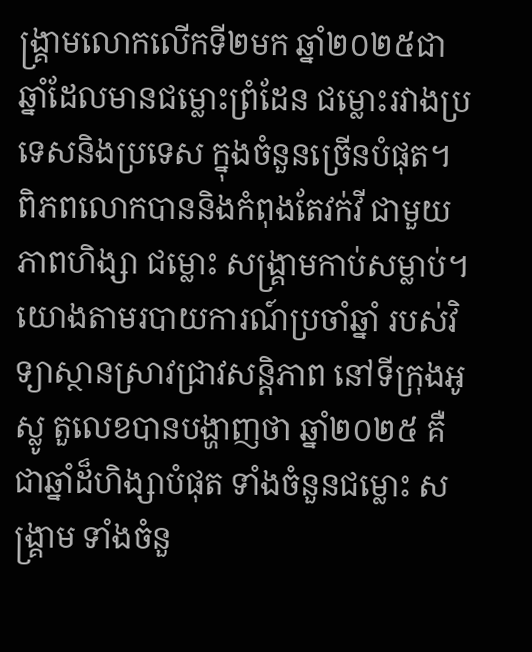ង្រ្គាមលោកលើកទី២មក ឆ្នាំ២០២៥ជាឆ្នាំដែលមានជម្លោះព្រំដែន ជម្លោះរវាងប្រទេសនិងប្រទេស ក្នុងចំនួនច្រើនបំផុត។ ពិភពលោកបាននិងកំពុងតែវក់វី ជាមួយភាពហិង្សា ជម្លោះ សង្គ្រាមកាប់សម្លាប់។ យោងតាមរបាយការណ៍ប្រចាំឆ្នាំ របស់វិទ្យាស្ថានស្រាវជ្រាវសន្តិភាព នៅទីក្រុងអូស្លូ តួលេខបានបង្ហាញថា ឆ្នាំ២០២៥ គឺជាឆ្នាំដ៏ហិង្សាបំផុត ទាំងចំនួនជម្លោះ សង្គ្រាម ទាំងចំនួ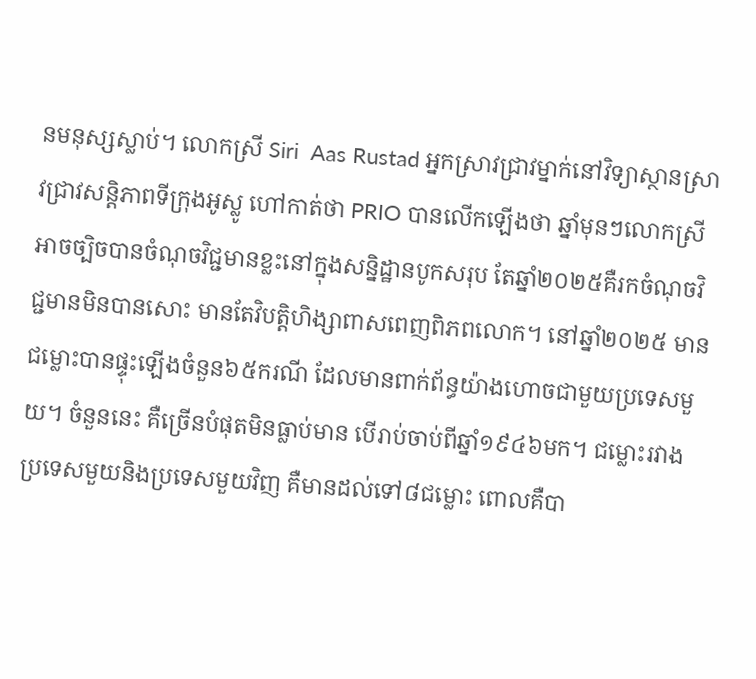នមនុស្សស្លាប់។ លោកស្រី Siri  Aas Rustad អ្នកស្រាវជ្រាវម្នាក់នៅវិទ្យាស្ថានស្រាវជ្រាវសន្តិភាពទីក្រុងអូស្លូ ហៅកាត់ថា PRIO បានលើកឡើងថា ឆ្នាំមុនៗលោកស្រីអាចច្បិចបានចំណុចវិជ្ជមានខ្លះនៅក្នុងសន្និដ្ឋានបូកសរុប តែឆ្នាំ២០២៥គឺរកចំណុចវិជ្ជមានមិនបានសោះ មានតែវិបត្តិហិង្សាពាសពេញពិភពលោក។ នៅឆ្នាំ២០២៥ មានជម្លោះបានផ្ទុះឡើងចំនួន៦៥ករណី ដែលមានពាក់ព័ន្ធយ៉ាងហោចជាមួយប្រទេសមួយ។ ចំនួននេះ គឺច្រើនបំផុតមិនធ្លាប់មាន បើរាប់ចាប់ពីឆ្នាំ១៩៤៦មក។ ជម្លោះរវាងប្រទេសមួយនិងប្រទេសមួយវិញ គឺមានដល់ទៅ៨ជម្លោះ ពោលគឺបា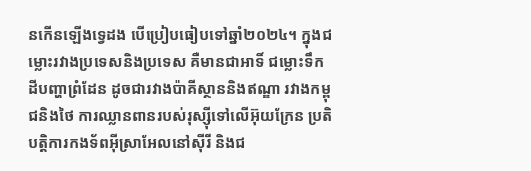នកើនឡើងទ្វេដង បើប្រៀបធៀបទៅឆ្នាំ២០២៤។ ក្នុងជម្លោះរវាងប្រទេសនិងប្រទេស គឺមានជាអាទិ៍ ជម្លោះទឹកដីបញ្ហាព្រំដែន ដូចជារវាងប៉ាគីស្ថាននិងឥណ្ឌា រវាងកម្ពុជនិងថៃ ការឈ្លានពានរបស់រុស្ស៊ីទៅលើអ៊ុយក្រែន ប្រតិបត្តិការកងទ័ពអ៊ីស្រាអែលនៅស៊ីរី និងជ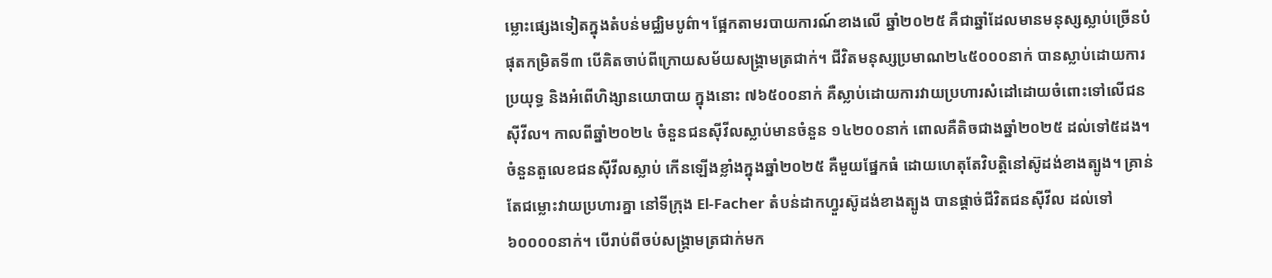ម្លោះផ្សេងទៀតក្នុងតំបន់មជ្ឈិមបូព៌ា។ ផ្អែកតាមរបាយការណ៍ខាងលើ ឆ្នាំ២០២៥ គឺជាឆ្នាំដែលមានមនុស្សស្លាប់ច្រើនបំផុតកម្រិតទី៣ បើគិតចាប់ពីក្រោយសម័យសង្គ្រាមត្រជាក់។ ជីវិតមនុស្សប្រមាណ២៤៥០០០នាក់ បានស្លាប់ដោយការប្រយុទ្ធ និងអំពើហិង្សានយោបាយ ក្នុងនោះ ៧៦៥០០នាក់ គឺស្លាប់ដោយការវាយប្រហារសំដៅដោយចំពោះទៅលើជនស៊ីវីល។ កាលពីឆ្នាំ២០២៤ ចំនួនជនស៊ីវីលស្លាប់មានចំនួន ១៤២០០នាក់ ពោលគឺតិចជាងឆ្នាំ២០២៥ ដល់ទៅ៥ដង។ ចំនួនតួលេខជនស៊ីវីលស្លាប់ កើនឡើងខ្លាំងក្នុងឆ្នាំ២០២៥ គឺមួយផ្នែកធំ ដោយហេតុតែវិបត្តិនៅស៊ូដង់ខាងត្បូង។ គ្រាន់តែជម្លោះវាយប្រហារគ្នា នៅទីក្រុង El-Facher តំបន់ដាកហ្វួរស៊ូដង់ខាងត្បូង បានផ្តាច់ជីវិតជនស៊ីវីល ដល់ទៅ៦០០០០នាក់។ បើរាប់ពីចប់សង្គ្រាមត្រជាក់មក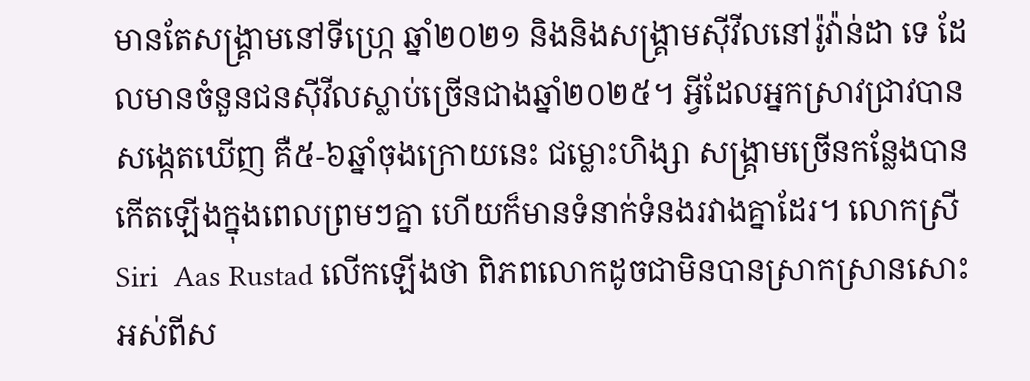មានតែសង្គ្រាមនៅទីហ្ក្រេ ឆ្នាំ២០២១ និងនិងសង្គ្រាមស៊ីវីលនៅរ៉ូវ៉ាន់ដា ទេ ដែលមានចំនួនជនស៊ីវីលស្លាប់ច្រើនជាងឆ្នាំ២០២៥។ អ្វីដែលអ្នកស្រាវជ្រាវបានសង្កេតឃើញ គឺ៥-៦ឆ្នាំចុងក្រោយនេះ ជម្លោះហិង្សា សង្គ្រាមច្រើនកន្លែងបានកើតឡើងក្នុងពេលព្រមៗគ្នា ហើយក៏មានទំនាក់ទំនងរវាងគ្នាដែរ។ លោកស្រី Siri  Aas Rustad លើកឡើងថា ពិភពលោកដូចជាមិនបានស្រាកស្រានសោះ អស់ពីស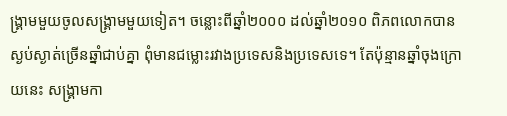ង្គ្រាមមួយចូលសង្គ្រាមមួយទៀត។ ចន្លោះពីឆ្នាំ២០០០ ដល់ឆ្នាំ២០១០ ពិភពលោកបានស្ងប់ស្ងាត់ច្រើនឆ្នាំជាប់គ្នា ពុំមានជម្លោះរវាងប្រទេសនិងប្រទេសទេ។ តែប៉ុន្មានឆ្នាំចុងក្រោយនេះ សង្គ្រាមកា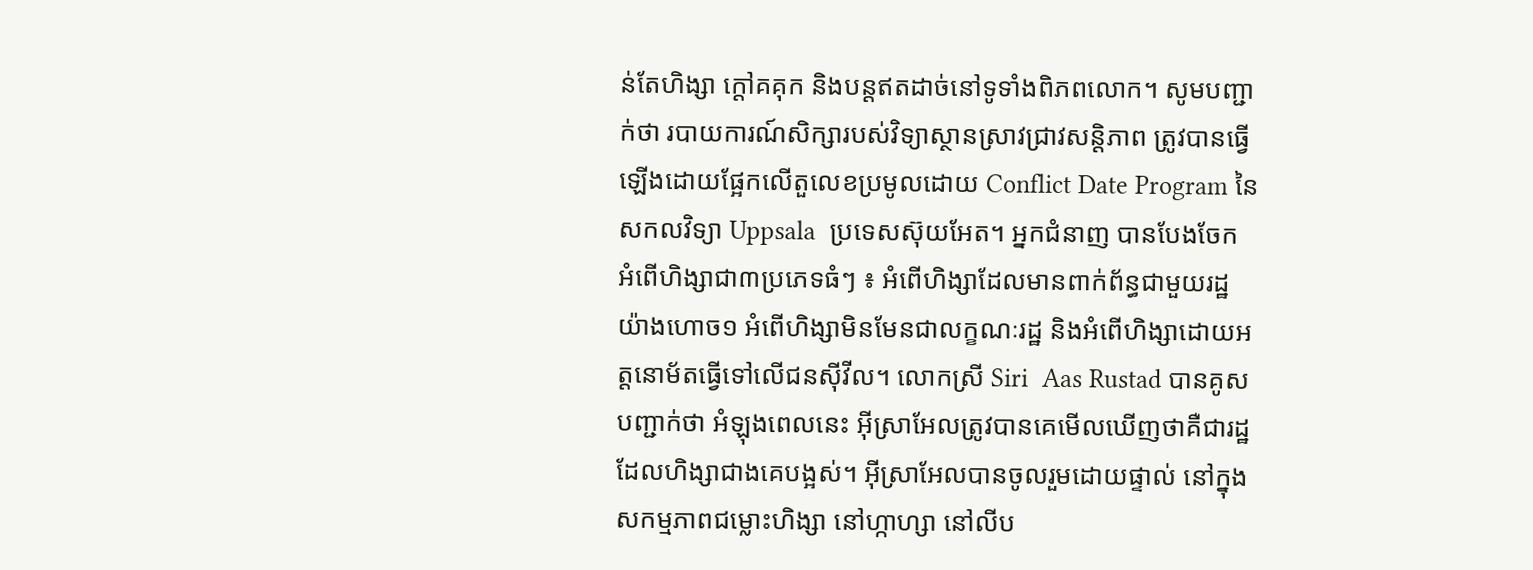ន់តែហិង្សា ក្តៅគគុក និងបន្តឥតដាច់នៅទូទាំងពិភពលោក។ សូមបញ្ជាក់ថា របាយការណ៍សិក្សារបស់វិទ្យាស្ថានស្រាវជ្រាវសន្តិភាព ត្រូវបានធ្វើឡើងដោយផ្អែកលើតួលេខប្រមូលដោយ Conflict Date Program នៃសកលវិទ្យា Uppsala  ប្រទេសស៊ុយអែត។ អ្នកជំនាញ បានបែងចែក អំពើហិង្សាជា៣ប្រភេទធំៗ ៖ អំពើហិង្សាដែលមានពាក់ព័ន្ធជាមួយរដ្ឋយ៉ាងហោច១ អំពើហិង្សាមិនមែនជាលក្ខណៈរដ្ឋ និងអំពើហិង្សាដោយអត្តនោម័តធ្វើទៅលើជនស៊ីវីល។ លោកស្រី Siri  Aas Rustad បានគូសបញ្ជាក់ថា អំឡុងពេលនេះ អ៊ីស្រាអែលត្រូវបានគេមើលឃើញថាគឺជារដ្ឋដែលហិង្សាជាងគេបង្អស់។ អ៊ីស្រាអែលបានចូលរួមដោយផ្ទាល់ នៅក្នុងសកម្មភាពជម្លោះហិង្សា នៅហ្កាហ្សា នៅលីប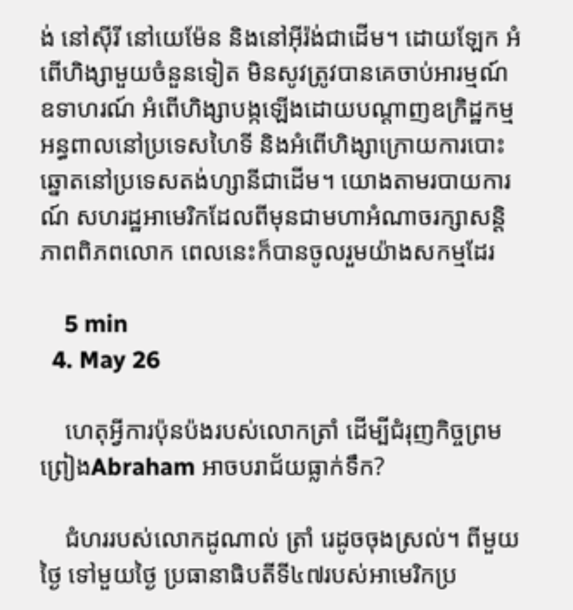ង់ នៅស៊ីរី នៅយេម៉ែន និងនៅអ៊ីរ៉ង់ជាដើម។ ដោយឡែក អំពើហិង្សាមួយចំនួនទៀត មិនសូវត្រូវបានគេចាប់អារម្មណ៍ ឧទាហរណ៍ អំពើហិង្សាបង្កឡើងដោយបណ្តាញឧក្រិដ្ឋកម្មអន្ធពាលនៅប្រទេសហៃទី និងអំពើហិង្សាក្រោយការបោះឆ្នោតនៅប្រទេសតង់ហ្សានីជាដើម។ យោងតាមរបាយការណ៍ សហរដ្ឋអាមេរិកដែលពីមុនជាមហាអំណាចរក្សាសន្តិភាពពិភពលោក ពេលនេះក៏បានចូលរួមយ៉ាងសកម្មដែរ

    5 min
  4. May 26

    ហេតុអ្វីការប៉ុនប៉ងរបស់លោកត្រាំ ដើម្បីជំរុញកិច្ចព្រមព្រៀងAbraham អាចបរាជ័យធ្លាក់ទឹក?

    ជំហររបស់លោកដូណាល់ ត្រាំ រេដូចចុងស្រល់។ ពីមួយថ្ងៃ ទៅមួយថ្ងៃ ប្រធានាធិបតីទី៤៧របស់អាមេរិកប្រ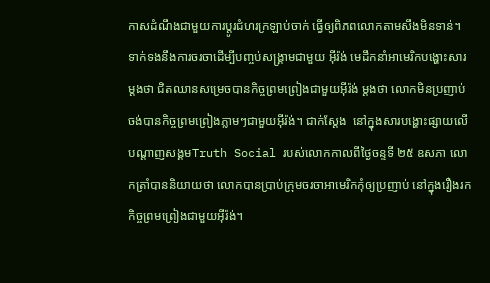កាសដំណឹងជាមួយការប្តូរជំហរក្រឡាប់ចាក់ ធ្វើឲ្យពិភពលោកតាមសឹងមិនទាន់។ ទាក់ទងនឹងការចរចាដើម្បីបញ្ចប់សង្រ្គាមជាមួយ អ៊ីរ៉ង់ មេដឹកនាំអាមេរិកបង្ហោះសារម្តងថា ជិតឈានសម្រេចបានកិច្ចព្រមព្រៀងជាមួយអ៊ីរ៉ង់ ម្តងថា លោកមិនប្រញាប់ចង់បានកិច្ចព្រមព្រៀងភ្លាមៗជាមួយអ៊ីរ៉ង់។ ជាក់ស្តែង  នៅក្នុងសារបង្ហោះផ្សាយលើបណ្តាញសង្គមTruth Social របស់លោកកាលពីថ្ងៃចន្ទទី ២៥ ឧសភា លោកត្រាំបាននិយាយថា លោកបានប្រាប់ក្រុមចរចាអាមេរិកកុំឲ្យប្រញាប់ នៅក្នុងរឿងរកកិច្ចព្រមព្រៀងជាមួយអ៊ីរ៉ង់។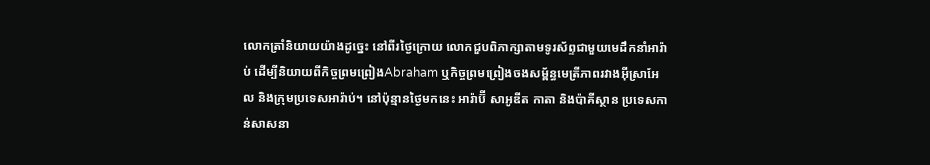លោកត្រាំនិយាយយ៉ាងដូច្នេះ នៅពីរថ្ងៃក្រោយ លោកជួបពិភាក្សាតាមទូរស័ព្ទជាមួយមេដឹកនាំអារ៉ាប់ ដើម្បីនិយាយពីកិច្ចព្រមព្រៀងAbraham ឬកិច្ចព្រមព្រៀងចងសម្ព័ន្ធមេត្រីភាពរវាងអ៊ីស្រាអែល និងក្រុមប្រទេសអារ៉ាប់។ នៅប៉ុន្មានថ្ងៃមកនេះ អារ៉ាប៊ី សាអូឌីត កាតា និងប៉ាគីស្ថាន ប្រទេសកាន់សាសនា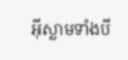អ៊ីស្លាមទាំងបី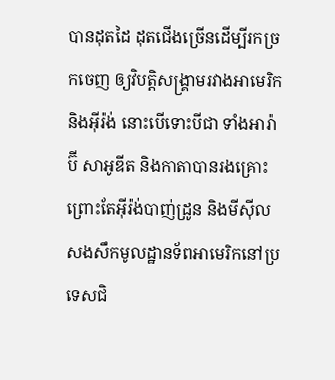បានដុតដៃ ដុតជើងច្រើនដើម្បីរកច្រកចេញ ឲ្យវិបត្តិសង្រ្គាមរវាងអាមេរិក និងអ៊ីរ៉ង់ នោះបើទោះបីជា ទាំងអារ៉ាប៊ី សាអូឌីត និងកាតាបានរងគ្រោះ ព្រោះតែអ៊ីរ៉ង់បាញ់ដ្រូន និងមីស៊ីលសងសឹកមូលដ្ឋានទ័ពអាមេរិកនៅប្រទេសជិ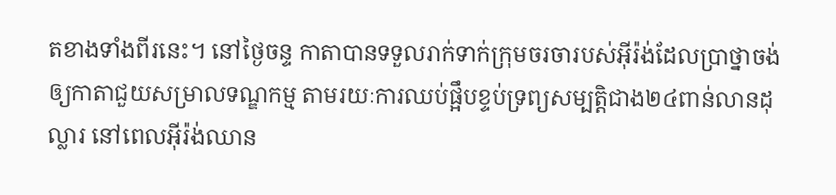តខាងទាំងពីរនេះ។ នៅថ្ងៃចន្ទ កាតាបានទទួលរាក់ទាក់ក្រុមចរចារបស់អ៊ីរ៉ង់ដែលប្រាថ្នាចង់ឲ្យកាតាជួយសម្រាលទណ្ឌកម្ម តាមរយៈការឈប់ផ្អឹបខ្ទប់ទ្រព្យសម្បត្តិជាង២៤ពាន់លានដុល្លារ នៅពេលអ៊ីរ៉ង់ឈាន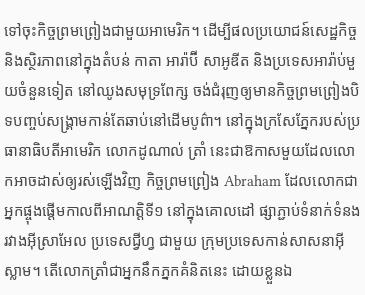ទៅចុះកិច្ចព្រមព្រៀងជាមួយអាមេរិក។ ដើម្បីផលប្រយោជន៍សេដ្ឋកិច្ច និងស្ថិរភាពនៅក្នុងតំបន់ កាតា អារ៉ាប៊ី សាអូឌីត និងប្រទេសអារ៉ាប់មួយចំនួនទៀត នៅឈូងសមុទ្រពែក្ស ចង់ជំរុញឲ្យមានកិច្ចព្រមព្រៀងបិទបញ្ចប់សង្គ្រាមកាន់តែឆាប់នៅដើមបូព៌ា។ នៅក្នុងក្រសែភ្នែករបស់ប្រធានាធិបតីអាមេរិក លោកដូណាល់ ត្រាំ នេះជាឱកាសមួយដែលលោកអាចដាស់ឲ្យរស់ឡើងវិញ កិច្ចព្រមព្រៀង Abraham ដែលលោកជាអ្នកផ្ចុងផ្តើមកាលពីអាណត្តិទី១ នៅក្នុងគោលដៅ ផ្សាភ្ជាប់ទំនាក់ទំនងរវាងអ៊ីស្រាអែល ប្រទេសជ្វីហ្វ ជាមួយ ក្រុមប្រទេសកាន់សាសនាអ៊ីស្លាម។ តើលោកត្រាំជាអ្នកនឹកភ្នកគំនិតនេះ ដោយខ្លួនឯ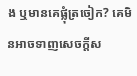ង ឬមានគេផ្លុំត្រចៀក? គេមិនអាចទាញសេចក្តីស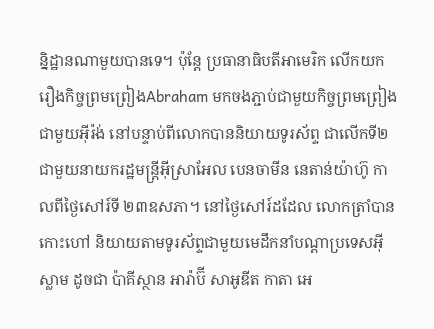ន្និដ្ឋានណាមួយបានទេ។ ប៉ុន្តែ ប្រធានាធិបតីអាមេរិក លើកយករឿងកិច្ចព្រមព្រៀងAbraham មកចងភ្ជាប់ជាមួយកិច្ចព្រមព្រៀងជាមួយអ៊ីរ៉ង់ នៅបន្ទាប់ពីលោកបាននិយាយទូរស័ព្ទ ជាលើកទី២ជាមួយនាយករដ្ឋមន្រ្តីអ៊ីស្រាអែល បេនចាមីន នេតាន់យ៉ាហ៊ូ កាលពីថ្ងៃសៅរ៍ទី ២៣ឧសភា។ នៅថ្ងៃសៅរ៍ដដែល លោកត្រាំបានកោះហៅ និយាយតាមទូរស័ព្ទជាមួយមេដឹកនាំបណ្តាប្រទេសអ៊ីស្លាម ដូចជា ប៉ាគីស្ថាន អារ៉ាប៊ី សាអូឌីត កាតា អេ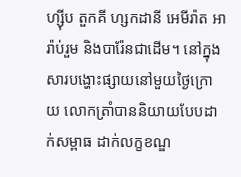ហ្ស៊ីប តួកគី ហ្សកដានី អេមីរ៉ាត អារ៉ាប់រួម និងបារ៉ែនជាដើម។ នៅក្នុងសារបង្ហោះផ្សាយនៅមួយថ្ងៃក្រោយ លោកត្រាំបាននិយាយបែបដាក់សម្ពាធ ដាក់លក្ខខណ្ឌ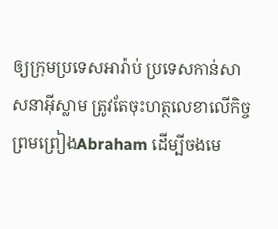ឲ្យក្រុមប្រទេសអារ៉ាប់ ប្រទេសកាន់សាសនាអ៊ីស្លាម ត្រូវតែចុះហត្ថលេខាលើកិច្ចព្រមព្រៀងAbraham ដើម្បីចងមេ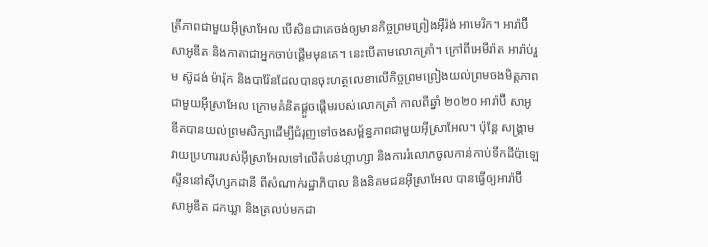ត្រីភាពជាមួយអ៊ីស្រាអែល បើសិនជាគេចង់ឲ្យមានកិច្ចព្រមព្រៀងអ៊ីរ៉ង់ អាមេរិក។ អារ៉ាប៊ីសាអូឌីត និងកាតាជាអ្នកចាប់ផ្តើមមុនគេ។ នេះបើតាមលោកត្រាំ។ ក្រៅពីអេមីរ៉ាត អារ៉ាប់រួម ស៊ូដង់ ម៉ារ៉ុក និងបារ៉ែនដែលបានចុះហត្ថលេខាលើកិច្ចព្រមព្រៀងយល់ព្រមចងមិត្តភាពជាមួយអ៊ីស្រាអែល ក្រោមគំនិតផ្តួចផើ្តមរបស់លោកត្រាំ កាលពីឆ្នាំ ២០២០ អារ៉ាប៊ី សាអូឌីតបានយល់ព្រមសិក្សាដើម្បីជំរុញទៅចងសម្ព័ន្ធភាពជាមួយអ៊ីស្រាអែល។ ប៉ុន្តែ សង្រ្គាមវាយប្រហាររបស់អ៊ីស្រាអែលទៅលើតំបន់ហ្កាហ្សា និងការរំលោភចូលកាន់កាប់ទឹកដីប៉ាឡេស្ទីននៅស៊ីហ្សកដានី ពីសំណាក់រដ្ឋាភិបាល និងនិគមជនអ៊ីស្រាអែល បានធ្វើឲ្យអារ៉ាប៊ី សាអូឌីត ដកឃ្លា និងត្រលប់មកដា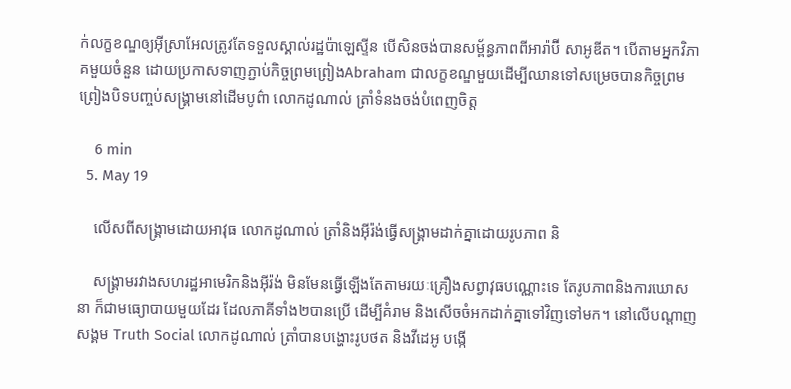ក់លក្ខខណ្ឌឲ្យអ៊ីស្រាអែលត្រូវតែទទួលស្គាល់រដ្ឋប៉ាឡេស្ទីន បើសិនចង់បានសម្ព័ន្ធភាពពីអារ៉ាប៊ី សាអូឌីត។ បើតាមអ្នកវិភាគមួយចំនួន ដោយប្រកាសទាញភ្ជាប់កិច្ចព្រមព្រៀងAbraham ជាលក្ខខណ្ឌមួយដើម្បីឈានទៅសម្រេចបានកិច្ចព្រមព្រៀងបិទបញ្ចប់សង្រ្គាមនៅដើមបូព៌ា លោកដូណាល់ ត្រាំទំនងចង់បំពេញចិត្ត

    6 min
  5. May 19

    លើសពីសង្គ្រាមដោយអាវុធ លោកដូណាល់ ត្រាំនិងអ៊ីរ៉ង់ធ្វើសង្គ្រាមដាក់គ្នាដោយរូបភាព និ

    សង្គ្រាមរវាងសហរដ្ឋអាមេរិកនិងអ៊ីរ៉ង់ មិនមែនធ្វើឡើងតែតាមរយៈគ្រឿងសព្វាវុធបណ្ណោះទេ តែរូបភាពនិងការឃោសនា ក៏ជាមធ្យោបាយមួយដែរ ដែលភាគីទាំង២បានប្រើ ដើម្បីគំរាម និងសើចចំអកដាក់គ្នាទៅវិញទៅមក។ នៅលើបណ្តាញសង្គម Truth Social លោកដូណាល់ ត្រាំបានបង្ហោះរូបថត និងវីដេអូ បង្កើ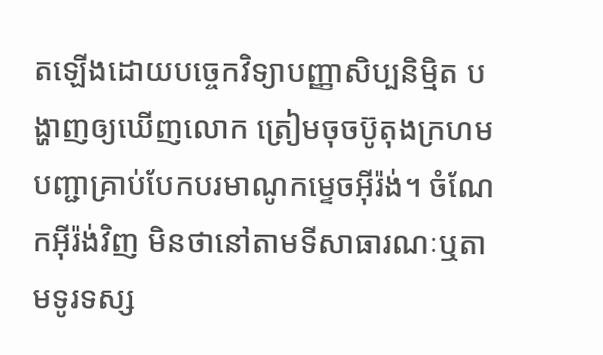តឡើងដោយបច្ចេកវិទ្យាបញ្ញាសិប្បនិម្មិត បង្ហាញឲ្យឃើញលោក ត្រៀមចុចប៊ូតុងក្រហម បញ្ជាគ្រាប់បែកបរមាណូកម្ទេចអ៊ីរ៉ង់។ ចំណែកអ៊ីរ៉ង់វិញ មិនថានៅតាមទីសាធារណៈឬតាមទូរទស្ស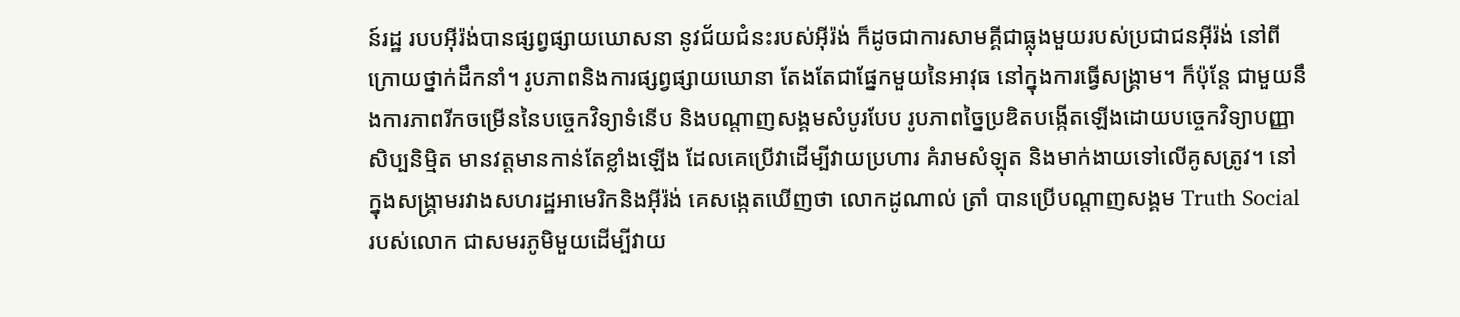ន៍រដ្ឋ របបអ៊ីរ៉ង់បានផ្សព្វផ្សាយឃោសនា នូវជ័យជំនះរបស់អ៊ីរ៉ង់ ក៏ដូចជាការសាមគ្គីជាធ្លុងមួយរបស់ប្រជាជនអ៊ីរ៉ង់ នៅពីក្រោយថ្នាក់ដឹកនាំ។ រូបភាពនិងការផ្សព្វផ្សាយឃោនា តែងតែជាផ្នែកមួយនៃអាវុធ នៅក្នុងការធ្វើសង្គ្រាម។ ក៏ប៉ុន្តែ ជាមួយនឹងការភាពរីកចម្រើននៃបច្ចេកវិទ្យាទំនើប និងបណ្តាញសង្គមសំបូរបែប រូបភាពច្នៃប្រឌិតបង្កើតឡើងដោយបច្ចេកវិទ្យាបញ្ញាសិប្បនិម្មិត មានវត្តមានកាន់តែខ្លាំងឡើង ដែលគេប្រើវាដើម្បីវាយប្រហារ គំរាមសំឡុត និងមាក់ងាយទៅលើគូសត្រូវ។ នៅក្នុងសង្គ្រាមរវាងសហរដ្ឋអាមេរិកនិងអ៊ីរ៉ង់ គេសង្កេតឃើញថា លោកដូណាល់ ត្រាំ បានប្រើបណ្តាញសង្គម Truth Social របស់លោក ជាសមរភូមិមួយដើម្បីវាយ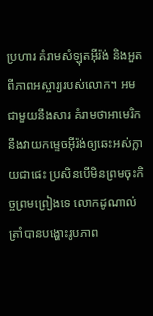ប្រហារ គំរាមសំឡុតអ៊ីរ៉ង់ និងអួតពីភាពអស្ចារ្យរបស់លោក។ អមជាមួយនឹងសារ គំរាមថាអាមេរិកនឹងវាយកម្ទេចអ៊ីរ៉ង់ឲ្យឆេះអស់ក្លាយជាផេះ ប្រសិនបើមិនព្រមចុះកិច្ចព្រមព្រៀងទេ លោកដូណាល់ ត្រាំបានបង្ហោះរូបភាព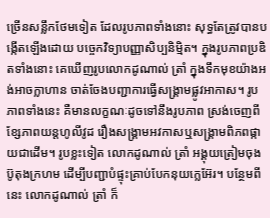ច្រើនសន្លឹកថែមទៀត ដែលរូបភាពទាំងនោះ សុទ្ធតែត្រូវបានបង្កើតឡើងដោយ បច្ចេកវិទ្យាបញ្ញាសិប្បនិម្មិត។ ក្នុងរូបភាពប្រឌិតទាំងនោះ គេឃើញរូបលោកដូណាល់ ត្រាំ ក្នុងទឹកមុខយ៉ាងអង់អាចក្លាហាន ចាត់ចែងបញ្ជាការធ្វើសង្គ្រាមផ្លូវអាកាស។ រូបភាពទាំងនេះ គឺមានលក្ខណៈដូចទៅនឹងរូបភាព ស្រង់ចេញពីខ្សែភាពយន្តហូលីវូដ រឿងសង្គ្រាមអវកាសឬសង្គ្រាមពិភពផ្កាយជាដើម។ រូបខ្លះទៀត លោកដូណាល់ ត្រាំ អង្គុយត្រៀមចុងប៊ូតុងក្រហម ដើម្បីបញ្ជាបំផ្ទុះគ្រាប់បែកនុយក្លេអ៊ែរ។ បន្ថែមពីនេះ លោកដូណាល់ ត្រាំ ក៏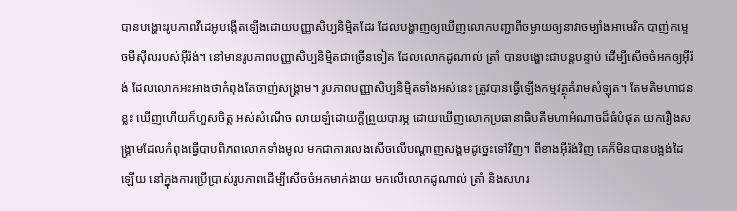បានបង្ហោះរូបភាពវីដេអូបង្កើតឡើងដោយបញ្ញាសិប្បនិម្មិតដែរ ដែលបង្ហាញឲ្យឃើញលោកបញ្ជាពីចម្ងាយឲ្យនាវាចម្បាំងអាមេរិក បាញ់កម្ទេចមីស៊ីលរបស់អ៊ីរ៉ង់។ នៅមានរូបភាពបញ្ញាសិប្បនិម្មិតជាច្រើនទៀត ដែលលោកដូណាល់ ត្រាំ បានបង្ហោះជាបន្តបន្ទាប់ ដើម្បីសើចចំអកឲ្យអ៊ីរ៉ង់ ដែលលោកអះអាងថាកំពុងតែចាញ់សង្គ្រាម។ រូបភាពបញ្ញាសិប្បនិម្មិតទាំងអស់នេះ ត្រូវបានធ្វើឡើងកម្មវត្ថុគំរាមសំឡុត។ តែមតិមហាជនខ្លះ ឃើញហើយក៏ហួសចិត្ត អស់សំណើច លាយឡំដោយក្តីព្រួយបារម្ភ ដោយឃើញលោកប្រធានាធិបតីមហាអំណាចដ៏ធំបំផុត យករឿងសង្គ្រាមដែលកំពុងធ្វើបាបពិភពលោកទាំងមូល មកជាការលេងសើចលើបណ្តាញសង្គមដូច្នេះទៅវិញ។ ពីខាងអ៊ីរ៉ង់វិញ គេក៏មិនបានបង្អង់ដៃឡើយ នៅក្នុងការប្រើប្រាស់រូបភាពដើម្បីសើចចំអកមាក់ងាយ មកលើលោកដូណាល់ ត្រាំ និងសហរ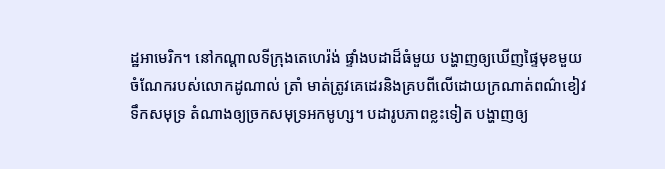ដ្ឋអាមេរិក។ នៅកណ្តាលទីក្រុងតេហេរ៉ង់ ផ្ទាំងបដាដ៏ធំមួយ បង្ហាញឲ្យឃើញផ្ទៃមុខមួយចំណែករបស់លោកដូណាល់ ត្រាំ មាត់ត្រូវគេដេរនិងគ្របពីលើដោយក្រណាត់ពណ៌ខៀវទឹកសមុទ្រ តំណាងឲ្យច្រកសមុទ្រអកមូហ្ស។ បដារូបភាពខ្លះទៀត បង្ហាញឲ្យ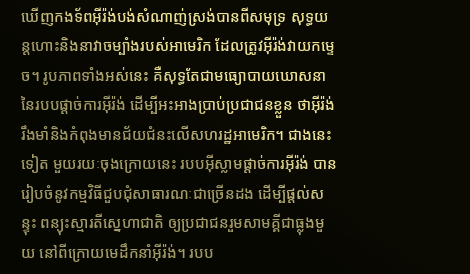ឃើញកងទ័ពអ៊ីរ៉ង់បង់សំណាញ់ស្រង់បានពីសមុទ្រ សុទ្ធយន្តហោះនិងនាវាចម្បាំងរបស់អាមេរិក ដែលត្រូវអ៊ីរ៉ង់វាយកម្ទេច។ រូបភាពទាំងអស់នេះ គឺសុទ្ធតែជាមធ្យោបាយឃោសនានៃរបបផ្តាច់ការអ៊ីរ៉ង់ ដើម្បីអះអាងប្រាប់ប្រជាជនខ្លួន ថាអ៊ីរ៉ង់រឹងមាំនិងកំពុងមានជ័យជំនះលើសហរដ្ឋអាមេរិក។ ជាងនេះទៀត មួយរយៈចុងក្រោយនេះ របបអ៊ីស្លាមផ្តាច់ការអ៊ីរ៉ង់ បានរៀបចំនូវកម្មវិធីជួបជុំសាធារណៈជាច្រើនដង ដើម្បីផ្តល់សន្ទុះ ពន្យុះស្មារតីស្នេហាជាតិ ឲ្យប្រជាជនរួមសាមគ្គីជាធ្លុងមួយ នៅពីក្រោយមេដឹកនាំអ៊ីរ៉ង់។ របប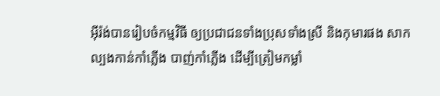អ៊ីរ៉ង់បានរៀបចំកម្មវិធី ឲ្យប្រជាជនទាំងប្រុសទាំងស្រី និងកុមារផង សាកល្បងកាន់កាំភ្លើង បាញ់កាំភ្លើង ដើម្បីត្រៀមកម្លាំ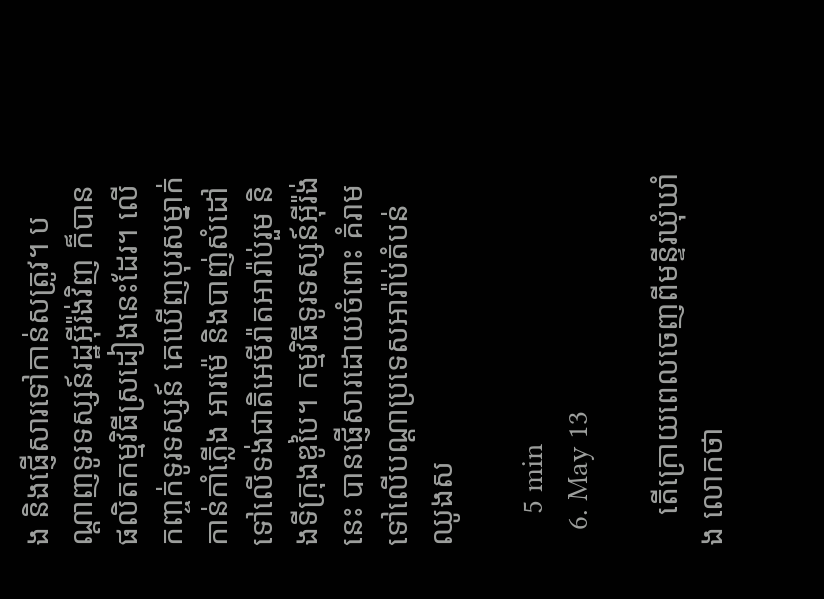ង និងផ្ញើសារទៅកាន់សត្រូវ។ បណ្តាញទូរទស្សន៍រដ្ឋអ៊ីរ៉ង់វិញ ក៏បានផលិតកម្មវិធីស្រដៀងនេះដែរ។ លើកញ្ចក់ទូរទស្សន៍ គេឃើញបុរសម្នាក់កាន់កាំភ្លើង អារម៉េ និងបាញ់សំដៅទៅលើទង់ជាតិអេមីរ៉ាតអារ៉ាប់រួម និងទីក្រុងឌូបៃ។ កម្មវិធីទូរទស្សន៍អ៊ីរ៉ង់នេះ បានផ្ញើសារដោយចំពោះ គំរាមទៅលើបណ្តាប្រទេសអារ៉ាប់តំបន់ឈូងស

    5 min
  6. May 13

    តើក្រោយពេលចេញពីមន្ទីរឃុំឃាំង លោកថា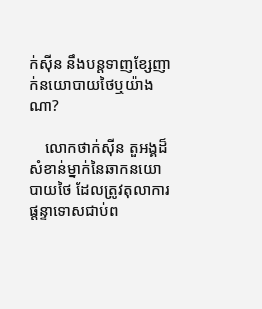ក់ស៊ីន នឹងបន្តទាញខ្សែញាក់នយោបាយថៃឬយ៉ាងណា?

    លោកថាក់ស៊ីន តួអង្គដ៏សំខាន់ម្នាក់នៃឆាកនយោបាយថៃ ដែលត្រូវតុលាការផ្តន្ទាទោសជាប់ព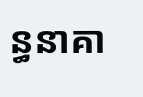ន្ធនាគា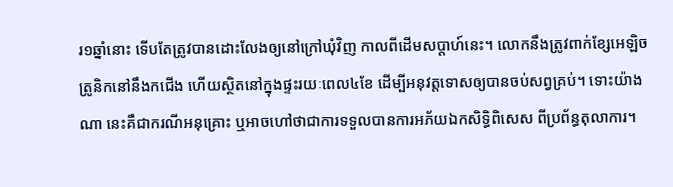រ១ឆ្នាំនោះ ទើបតែត្រូវបានដោះលែងឲ្យនៅក្រៅឃុំវិញ កាលពីដើមសប្តាហ៍នេះ។ លោកនឹងត្រូវពាក់ខ្សែអេឡិចត្រូនិកនៅនឹងកជើង ហើយស្ថិតនៅក្នុងផ្ទះរយៈពេល៤ខែ ដើម្បីអនុវត្តទោសឲ្យបានចប់សព្វគ្រប់។ ទោះយ៉ាងណា នេះគឺជាករណីអនុគ្រោះ ឬអាចហៅថាជាការទទួលបានការអភ័យឯកសិទ្ធិពិសេស ពីប្រព័ន្ធតុលាការ។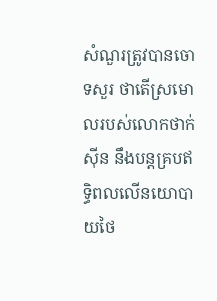សំណួរត្រូវបានចោទសួរ ថាតើស្រមោលរបស់លោកថាក់ស៊ីន នឹងបន្តគ្របឥទ្ធិពលលើនយោបាយថៃ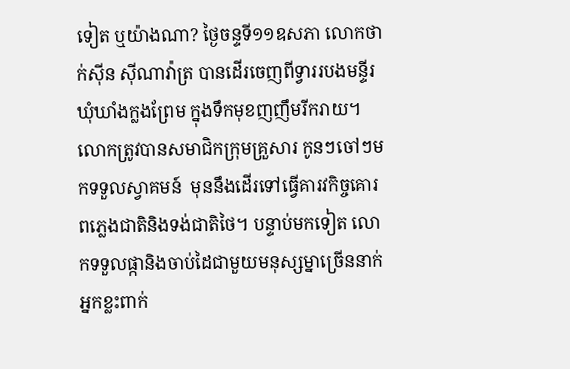ទៀត ឬយ៉ាងណា? ថ្ងៃចន្ទទី១១ឧសភា លោកថាក់ស៊ីន ស៊ីណាវ៉ាត្រ បានដើរចេញពីទ្វាររបងមន្ទីរឃុំឃាំងក្លងព្រែម ក្នុងទឹកមុខញញឹមរីករាយ។ លោកត្រូវបានសមាជិកក្រុមគ្រួសារ កូនៗចៅៗមកទទួលស្វាគមន៍  មុននឹងដើរទៅធ្វើគារវកិច្ចគោរពភ្លេងជាតិនិងទង់ជាតិថៃ។ បន្ទាប់មកទៀត លោកទទួលផ្កានិងចាប់ដៃជាមួយមនុស្សម្នាច្រើននាក់ អ្នកខ្លះពាក់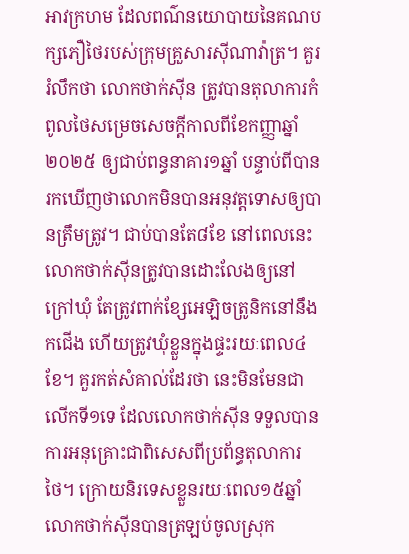អាវក្រហម ដែលពណ៌នយោបាយនៃគណបក្សភឿថៃរបស់ក្រុមគ្រួសារស៊ីណាវ៉ាត្រ។ គួររំលឹកថា លោកថាក់ស៊ីន ត្រូវបានតុលាការកំពូលថៃសម្រេចសេចក្តីកាលពីខែកញ្ញាឆ្នាំ២០២៥ ឲ្យជាប់ពន្ធនាគារ១ឆ្នាំ បន្ទាប់ពីបានរកឃើញថាលោកមិនបានអនុវត្តទោសឲ្យបានត្រឹមត្រូវ។ ជាប់បានតែ៨ខែ នៅពេលនេះ លោកថាក់ស៊ីនត្រូវបានដោះលែងឲ្យនៅក្រៅឃុំ តែត្រូវពាក់ខ្សែអេឡិចត្រូនិកនៅនឹងកជើង ហើយត្រូវឃុំខ្លួនក្នុងផ្ទះរយៈពេល៤ខែ។ គួរកត់សំគាល់ដែរថា នេះមិនមែនជាលើកទី១ទេ ដែលលោកថាក់ស៊ីន ទទួលបានការអនុគ្រោះជាពិសេសពីប្រព័ន្ធតុលាការថៃ។ ក្រោយនិរទេសខ្លួនរយៈពេល១៥ឆ្នាំ លោកថាក់ស៊ីនបានត្រឡប់ចូលស្រុក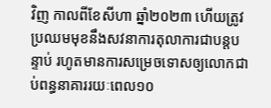វិញ កាលពីខែសីហា ឆ្នាំ២០២៣ ហើយត្រូវប្រឈមមុខនឹងសវនាការតុលាការជាបន្តបន្ទាប់ រហូតមានការសម្រេចទោសឲ្យលោកជាប់ពន្ធនាគាររយៈពេល១០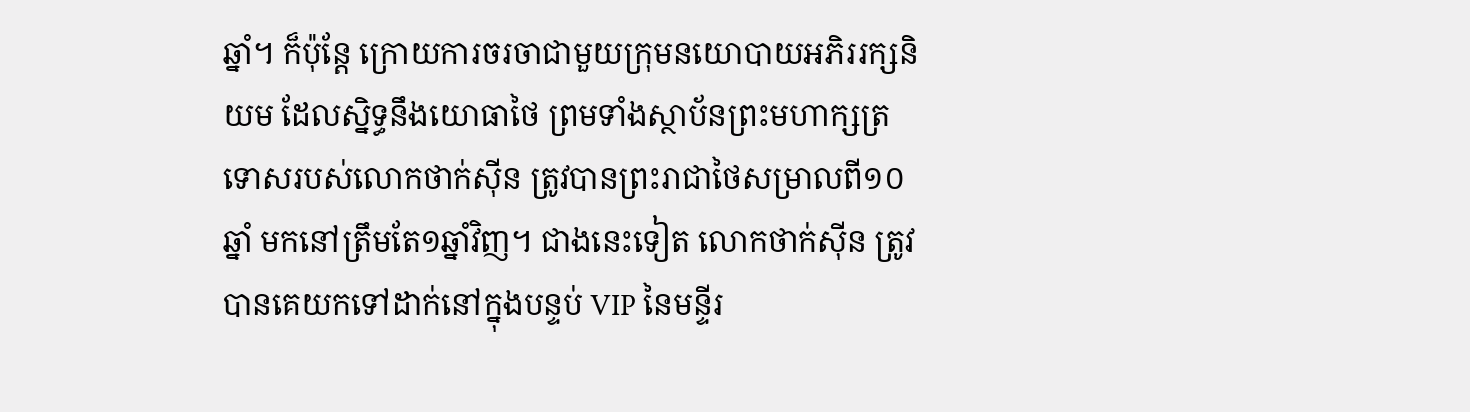ឆ្នាំ។ ក៏ប៉ុន្តែ ក្រោយការចរចាជាមួយក្រុមនយោបាយអភិររក្សនិយម ដែលស្និទ្ធនឹងយោធាថៃ ព្រមទាំងស្ថាប័នព្រះមហាក្សត្រ ទោសរបស់លោកថាក់ស៊ីន ត្រូវបានព្រះរាជាថៃសម្រាលពី១០ឆ្នាំ មកនៅត្រឹមតែ១ឆ្នាំវិញ។ ជាងនេះទៀត លោកថាក់ស៊ីន ត្រូវបានគេយកទៅដាក់នៅក្នុងបន្ទប់ VIP នៃមន្ទីរ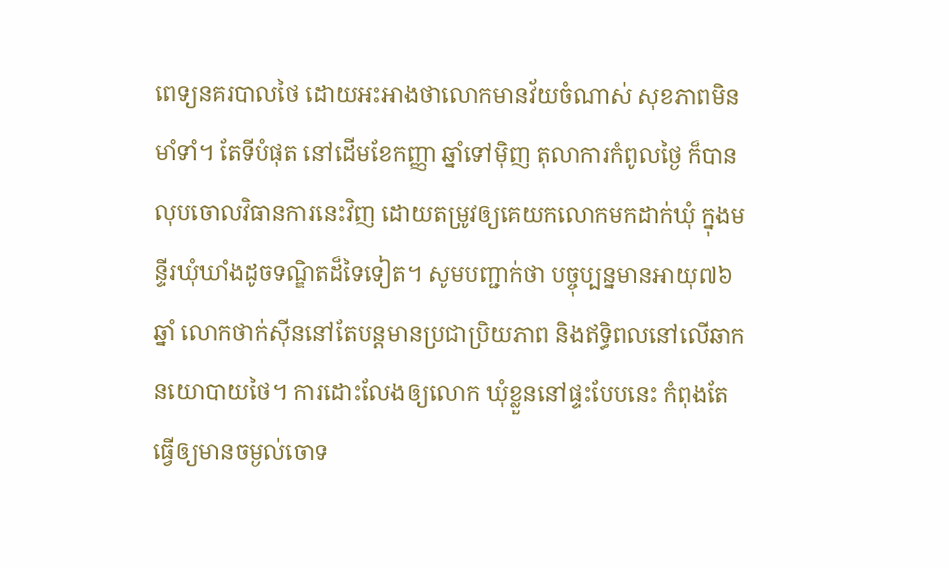ពេទ្យនគរបាលថៃ ដោយអះអាងថាលោកមានវ័យចំណាស់ សុខភាពមិនមាំទាំ។ តែទីបំផុត នៅដើមខែកញ្ញា ឆ្នាំទៅម៉ិញ តុលាការកំពូលថ្ងៃ ក៏បានលុបចោលវិធានការនេះវិញ ដោយតម្រូវឲ្យគេយកលោកមកដាក់ឃុំ ក្នុងមន្ទីរឃុំឃាំងដូចទណ្ឌិតដ៏ទៃទៀត។ សូមបញ្ជាក់ថា បច្ចុប្បន្នមានអាយុ៧៦ឆ្នាំ លោកថាក់ស៊ីននៅតែបន្តមានប្រជាប្រិយភាព និងឥទ្ធិពលនៅលើឆាកនយោបាយថៃ។ ការដោះលែងឲ្យលោក ឃុំខ្លួននៅផ្ទះបែបនេះ កំពុងតែធ្វើឲ្យមានចម្ងល់ចោទ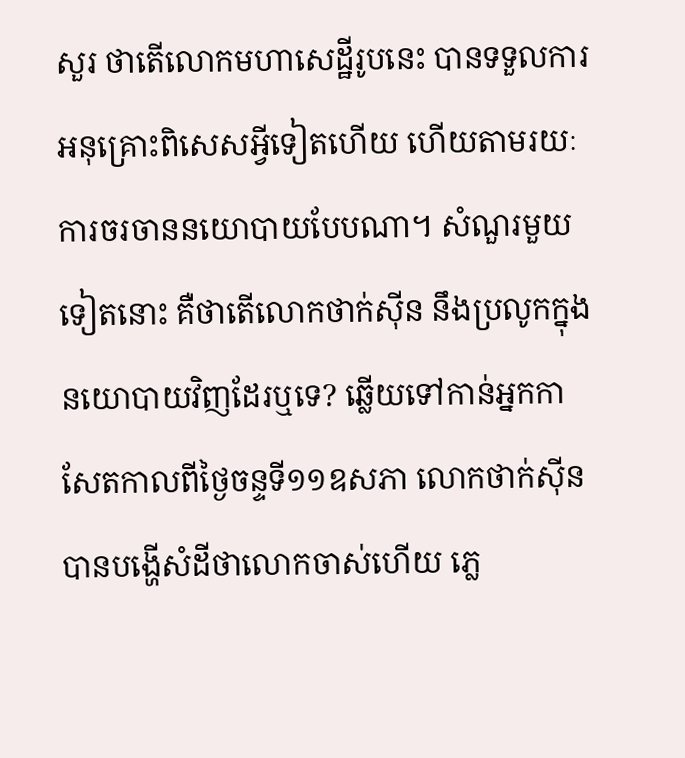សួរ ថាតើលោកមហាសេដ្ឋីរូបនេះ បានទទួលការអនុគ្រោះពិសេសអ្វីទៀតហើយ ហើយតាមរយៈការចរចាននយោបាយបែបណា។ សំណួរមួយទៀតនោះ គឺថាតើលោកថាក់ស៊ីន នឹងប្រលូកក្នុងនយោបាយវិញដែរឬទេ? ឆ្លើយទៅកាន់អ្នកកាសែតកាលពីថ្ងៃចន្ទទី១១ឧសភា លោកថាក់ស៊ីន បានបង្ហើសំដីថាលោកចាស់ហើយ ភ្លេ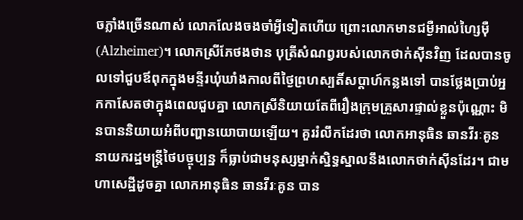ចភ្លាំងច្រើនណាស់ លោកលែងចងចាំអ្វីទៀតហើយ ព្រោះលោកមានជម្ងឺអាល់ហ្សៃម៉ឺ (Alzheimer)។ លោកស្រីភែថងថាន បុត្រីសំណព្វរបស់លោកថាក់ស៊ីនវិញ ដែលបានចូលទៅជួបឪពុកក្នុងមន្ទីរឃុំឃាំងកាលពីថ្ងៃព្រហស្បតិ៍សប្តាហ៍កន្លងទៅ បានថ្លែងប្រាប់អ្នកកាសែតថាក្នុងពេលជួបគ្នា លោកស្រីនិយាយតែពីរឿងក្រុមគ្រួសារផ្ទាល់ខ្លួនប៉ុណ្ណោះ មិនបាននិយាយអំពីបញ្ហានយោបាយឡើយ។ គួររំលឹកដែរថា លោកអានុធិន ឆានវីរៈគូន នាយករដ្ឋមន្ត្រីថៃបច្ចុប្បន្ន ក៏ធ្លាប់ជាមនុស្សម្នាក់ស្និទ្ធស្នាលនឹងលោកថាក់ស៊ីនដែរ។ ជាមហាសេដ្ឋីដូចគ្នា លោកអានុធិន ឆានវីរៈគូន បាន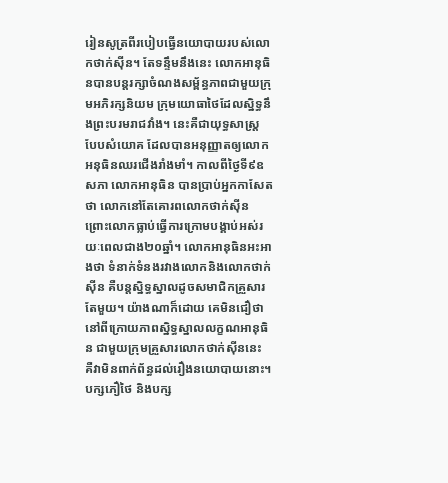រៀនសូត្រពីរបៀបធ្វើនយោបាយរបស់លោកថាក់ស៊ីន។ តែទន្ទឹមនឹងនេះ លោកអានុធិនបានបន្តរក្សាចំណងសម្ព័ន្ធភាពជាមួយក្រុមអភិរក្សនិយម ក្រុមយោធាថៃដែលស្និទ្ធនឹងព្រះបរមរាជវាំង។ នេះគឺជាយុទ្ធសាស្ត្រ បែបសំយោគ ដែលបានអនុញ្ញាតឲ្យលោកអនុធិនឈរជើងរាំងមាំ។ កាលពីថ្ងៃទី៩ឧសភា លោកអានុធិន បានប្រាប់អ្នកកាសែតថា លោកនៅតែគោរពលោកថាក់ស៊ីន ព្រោះលោកធ្លាប់ធ្វើការក្រោមបង្គាប់អស់រយៈពេលជាង២០ឆ្នាំ។ លោកអានុធិនអះអាងថា ទំនាក់ទំនងរវាងលោកនិងលោកថាក់ស៊ីន គឺបន្តស្និទ្ធស្នាលដូចសមាជិកគ្រួសារតែមួយ។ យ៉ាងណាក៏ដោយ គេមិនជឿថា នៅពីក្រោយភាពស្និទ្ធស្នាលលក្ខណអានុធិន ជាមួយក្រុមគ្រួសារលោកថាក់ស៊ីននេះ គឺវាមិនពាក់ព័ន្ធដល់រឿងនយោបាយនោះ។ បក្សភឿថៃ និងបក្ស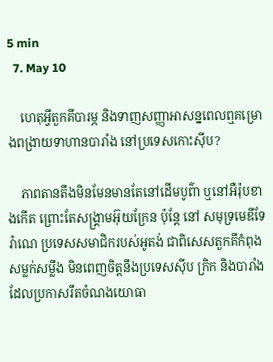5 min
  7. May 10

    ហេតុអ្វីតួកគីបារម្ភ និងទាញសញ្ញាអាសន្នពេលឮគម្រោងពង្រាយទាហានបារាំង នៅប្រទេសកោះស៊ីប?

    ភាពតានតឹងមិនមែនមានតែនៅដើមបូព៌ា ឬនៅអឺរ៉ុបខាងកើត ព្រោះតែសង្រ្គាមអ៊ុយក្រែន ប៉ុន្តែ នៅ សមុទ្រមេឌីទែរ៉ាណេ ប្រទេសសមាជិករបស់អូតង់ ជាពិសេសតួកគីកំពុងសម្លក់សម្លឹង មិនពេញចិត្តនឹងប្រទេសស៊ីប ក្រិក និងបារាំងដែលប្រកាសរឹតចំណងយោធា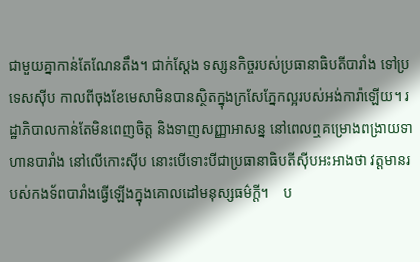ជាមួយគ្នាកាន់តែណែនតឹង។ ជាក់ស្តែង ទស្សនកិច្ចរបស់ប្រធានាធិបតីបារាំង ទៅប្រទេសស៊ីប កាលពីចុងខែមេសាមិនបានស្ថិតក្នុងក្រសែភ្នែកល្អរបស់អង់ការ៉ាឡើយ។ រដ្ឋាភិបាលកាន់តែមិនពេញចិត្ត និងទាញសញ្ញាអាសន្ន នៅពេលឮគម្រោងពង្រាយទាហានបារាំង នៅលើកោះស៊ីប នោះបើទោះបីជាប្រធានាធិបតីស៊ីបអះអាងថា វត្តមានរបស់កងទ័ពបារាំងធ្វើឡើងក្នុងគោលដៅមនុស្សធម៌ក្តី។    ប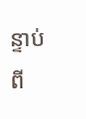ន្ទាប់ពី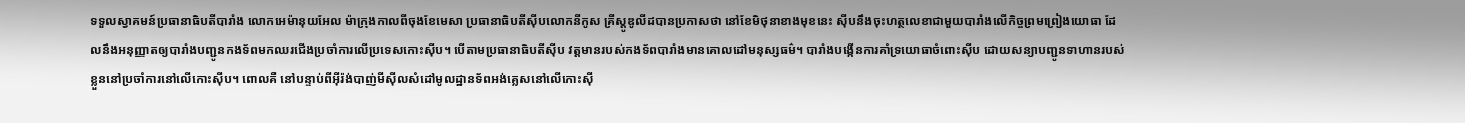ទទួលស្វាគមន៍ប្រធានាធិបតីបារាំង លោកអេម៉ានុយអែល ម៉ាក្រុងកាលពីចុងខែមេសា ប្រធានាធិបតីស៊ីបលោកនីកូស គ្រីស្តូឌូលីដបានប្រកាសថា នៅខែមិថុនាខាងមុខនេះ ស៊ីបនឹងចុះហត្ថលេខាជាមួយបារាំងលើកិច្ចព្រមព្រៀងយោធា ដែលនឹងអនុញ្ញាតឲ្យបារាំងបញ្ជូនកងទ័ពមកឈរជើងប្រចាំការលើប្រទេសកោះស៊ីប។ បើតាមប្រធានាធិបតីស៊ីប វត្តមានរបស់កងទ័ពបារាំងមានគោលដៅមនុស្សធម៌។ បារាំងបង្កើនការគាំទ្រយោធាចំពោះស៊ីប ដោយសន្យាបញ្ជូនទាហានរបស់ខ្លួននៅប្រចាំការនៅលើកោះស៊ីប។ ពោលគឺ នៅបន្ទាប់ពីអ៊ីរ៉ង់បាញ់មីស៊ីលសំដៅមូលដ្ឋានទ័ពអង់គ្លេសនៅលើកោះស៊ី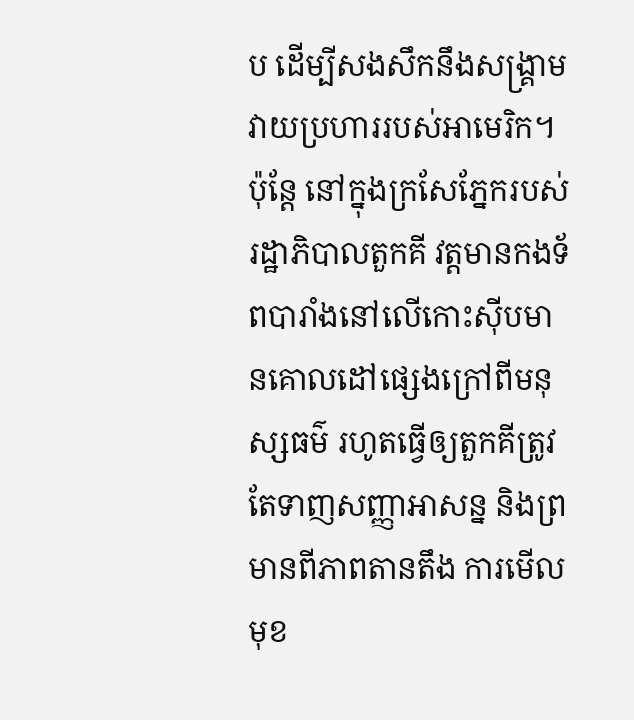ប ដើម្បីសងសឹកនឹងសង្រ្គាមវាយប្រហាររបស់អាមេរិក។ ប៉ុន្តែ នៅក្នុងក្រសែភ្នែករបស់រដ្ឋាភិបាលតួកគី វត្តមានកងទ័ពបារាំងនៅលើកោះស៊ីបមានគោលដៅផ្សេងក្រៅពីមនុស្សធម៌ រហូតធ្វើឲ្យតួកគីត្រូវតែទាញសញ្ញាអាសន្ន និងព្រមានពីភាពតានតឹង ការមើលមុខ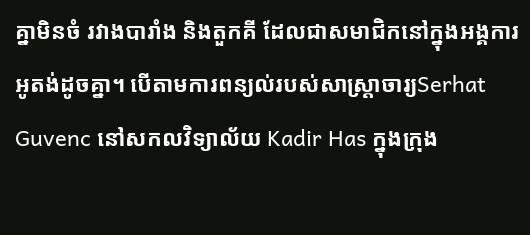គ្នាមិនចំ រវាងបារាំង និងតួកគី ដែលជាសមាជិកនៅក្នុងអង្គការអូតង់ដូចគ្នា។ បើតាមការពន្យល់របស់សាស្រ្តាចារ្យSerhat Guvenc នៅសកលវិទ្យាល័យ Kadir Has ក្នុងក្រុង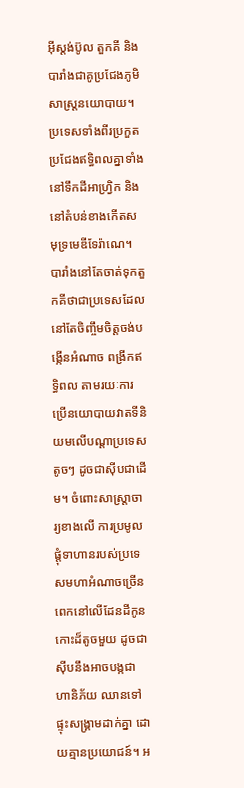អ៊ីស្តង់ប៊ូល តួកគី និងបារាំងជាគូប្រជែងភូមិសាស្រ្តនយោបាយ។ ប្រទេសទាំងពីរប្រកួតប្រជែងឥទ្ធិពលគ្នាទាំងនៅទឹកដីអាហ្វ្រិក និងនៅតំបន់ខាងកើតសមុទ្រមេឌីទែរ៉ាណេ។ បារាំងនៅតែចាត់ទុកតួកគីថាជាប្រទេសដែលនៅតែចិញ្ចឹមចិត្តចង់បង្កើនអំណាច ពង្រីកឥទ្ធិពល តាមរយៈការប្រើនយោបាយវាតទីនិយមលើបណ្តាប្រទេសតូចៗ ដូចជាស៊ីបជាដើម។ ចំពោះសាស្តា្រចារ្យខាងលើ ការប្រមូលផ្តុំទាហានរបស់ប្រទេសមហាអំណាចច្រើនពេកនៅលើដែនដីកូនកោះដ៏តូចមួយ ដូចជាស៊ីបនឹងអាចបង្កជាហានិភ័យ ឈានទៅផ្ទុះសង្រ្គាមដាក់គ្នា ដោយគ្មានប្រយោជន៍។ អ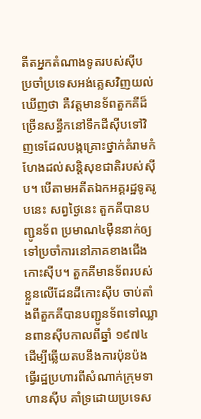តីតអ្នកតំណាងទូតរបស់ស៊ីប ប្រចាំប្រទេសអង់គ្លេសវិញយល់ឃើញថា គឺវត្តមានទ័ពតួកគីដ៏ច្រើនសន្ធឹកនៅទឹកដីស៊ីបទៅវិញទេដែលបង្កគ្រោះថ្នាក់គំរាមកំហែងដល់សន្តិសុខជាតិរបស់ស៊ីប។ បើតាមអតីតឯកអគ្គរដ្ឋទូតរូបនេះ សព្វថ្ងៃនេះ តួកគីបានបញ្ជូនទ័ព ប្រមាណ៤ម៉ឺននាក់ឲ្យទៅប្រចាំការនៅភាគខាងជើងកោះស៊ីប។ តួកគីមានទ័ពរបស់ខ្លួនលើដែនដីកោះស៊ីប ចាប់តាំងពីតួកគីបានបញ្ជូនទ័ពទៅឈ្លានពានស៊ីបកាលពីឆ្នាំ ១៩៧៤ ដើម្បីឆ្លើយតបនឹងការប៉ុនប៉ងធ្វើរដ្ឋប្រហារពីសំណាក់ក្រុមទាហានស៊ីប គាំទ្រដោយប្រទេស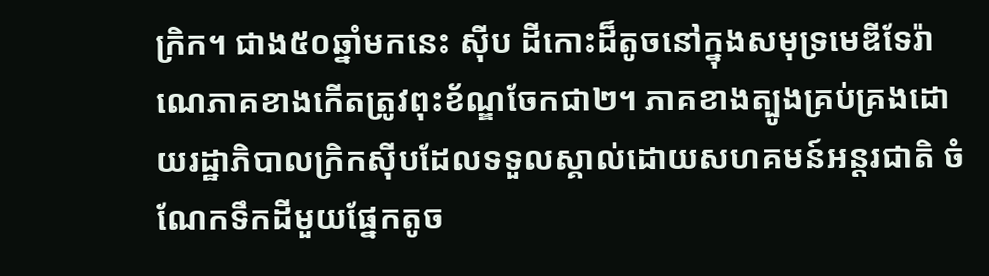ក្រិក។ ជាង៥០ឆ្នាំមកនេះ ស៊ីប ដីកោះដ៏តូចនៅក្នុងសមុទ្រមេឌីទែរ៉ាណេភាគខាងកើតត្រូវពុះខ័ណ្ឌចែកជា២។ ភាគខាងត្បូងគ្រប់គ្រងដោយរដ្ឋាភិបាលក្រិកស៊ីបដែលទទួលស្គាល់ដោយសហគមន៍អន្តរជាតិ ចំណែកទឹកដីមួយផ្នែកតូច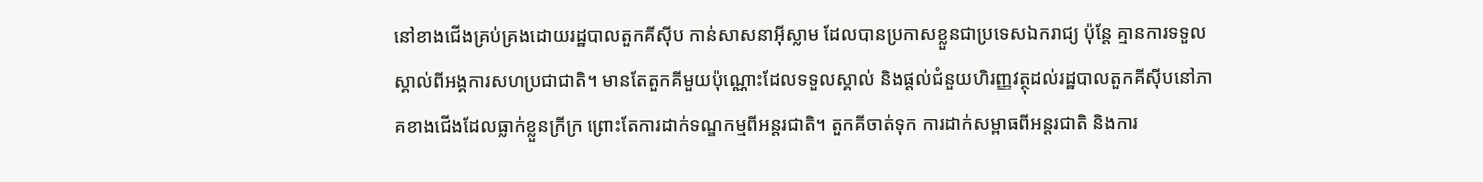នៅខាងជើងគ្រប់គ្រងដោយរដ្ឋបាលតួកគីស៊ីប កាន់សាសនាអ៊ីស្លាម ដែលបានប្រកាសខ្លួនជាប្រទេសឯករាជ្យ ប៉ុន្តែ គ្មានការទទួលស្គាល់ពីអង្គការសហប្រជាជាតិ។ មានតែតួកគីមួយប៉ុណ្ណោះដែលទទួលស្គាល់ និងផ្តល់ជំនួយហិរញ្ញវត្ថុដល់រដ្ឋបាលតួកគីស៊ីបនៅភាគខាងជើងដែលធ្លាក់ខ្លួនក្រីក្រ ព្រោះតែការដាក់ទណ្ឌកម្មពីអន្តរជាតិ។ តួកគីចាត់ទុក ការដាក់សម្ពាធពីអន្តរជាតិ និងការ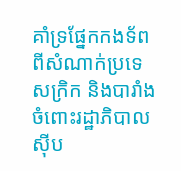គាំទ្រផ្នែកកងទ័ពពីសំណាក់ប្រទេសក្រិក និងបារាំងចំពោះរដ្ឋាភិបាលស៊ីប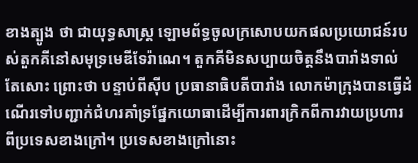ខាងត្បូង ថា ជាយុទ្ធសាស្រ្ត ឡោមព័ទ្ធចូលក្រសោបយកផលប្រយោជន៍របស់តួកគីនៅសមុទ្រមេឌីទែរ៉ាណេ។ តួកគីមិនសប្បាយចិត្តនឹងបារាំងទាល់តែសោះ ព្រោះថា បន្ទាប់ពីស៊ីប ប្រធានាធិបតីបារាំង លោកម៉ាក្រុងបានធ្វើដំណើរទៅបញ្ជាក់ជំហរគាំទ្រផ្នែកយោធាដើម្បីការពារក្រិកពីការវាយប្រហារពីប្រទេសខាងក្រៅ។ ប្រទេសខាងក្រៅនោះ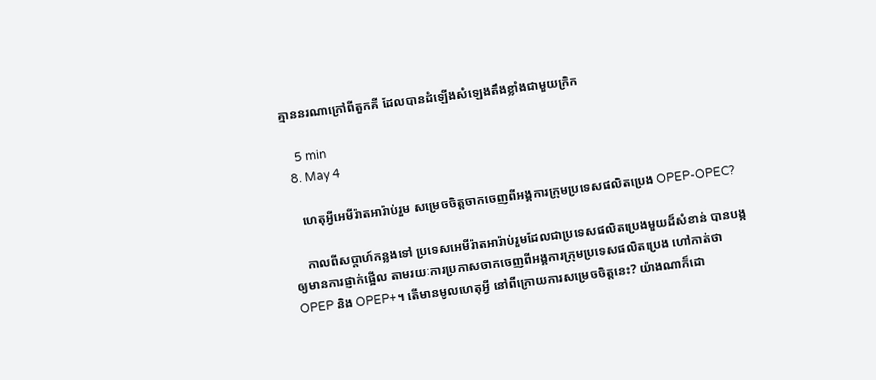គ្មាននរណាក្រៅពីតួកគី ដែលបានដំឡើងសំឡេងតឹងខ្លាំងជាមួយក្រិក

    5 min
  8. May 4

    ហេតុអ្វីអេមីរ៉ាតអារ៉ាប់រួម សម្រេចចិត្តចាកចេញពីអង្គការក្រុមប្រទេសផលិតប្រេង OPEP-OPEC?

    កាលពីសប្តាហ៍កន្លងទៅ ប្រទេសអេមីរ៉ាតអារ៉ាប់រួមដែលជាប្រទេសផលិតប្រេងមួយដ៏សំខាន់ បានបង្កឲ្យមានការផ្ញាក់ផ្អើល តាមរយៈការប្រកាសចាកចេញពីអង្គការក្រុមប្រទេសផលិតប្រេង ហៅកាត់ថា OPEP និង OPEP+។ តើមានមូលហេតុអ្វី នៅពីក្រោយការសម្រេចចិត្តនេះ? យ៉ាងណាក៏ដោ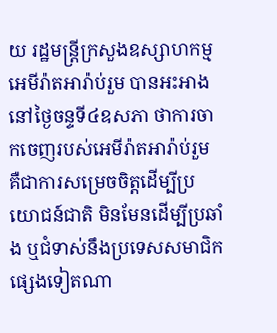យ រដ្ឋមន្ត្រីក្រសួងឧស្សាហកម្មអេមីរ៉ាតអារ៉ាប់រួម បានអះអាងនៅថ្ងៃចន្ទទី៤ឧសភា ថាការចាកចេញរបស់អេមីរ៉ាតអារ៉ាប់រួម គឺជាការសម្រេចចិត្តដើម្បីប្រយោជន៍ជាតិ មិនមែនដើម្បីប្រឆាំង ឬជំទាស់នឹងប្រទេសសមាជិកផ្សេងទៀតណា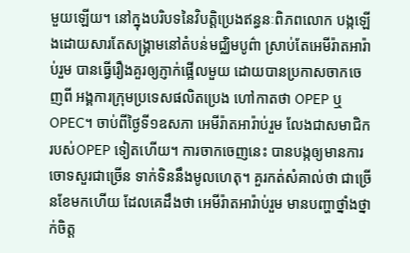មួយឡើយ។ នៅក្នុងបរិបទនៃវិបត្តិប្រេងឥន្ធនៈពិភពលោក បង្កឡើងដោយសារតែសង្គ្រាមនៅតំបន់មជ្ឈិមបូព៌ា ស្រាប់តែអេមីរ៉ាតអារ៉ាប់រួម បានធ្វើរឿងគួរឲ្យភ្ញាក់ផ្អើលមួយ ដោយបានប្រកាសចាកចេញពី អង្គការក្រុមប្រទេសផលិតប្រេង ហៅកាតថា OPEP ឬ OPEC។ ចាប់ពីថ្ងៃទី១ឧសភា អេមីរ៉ាតអារ៉ាប់រួម លែងជាសមាជិករបស់OPEP ទៀតហើយ។ ការចាកចេញនេះ បានបង្កឲ្យមានការចោទសួរជាច្រើន ទាក់ទិននឹងមូលហេតុ។ គួរកត់សំគាល់ថា ជាច្រើនខែមកហើយ ដែលគេដឹងថា អេមីរ៉ាតអារ៉ាប់រួម មានបញ្ហាថ្នាំងថ្នាក់ចិត្ត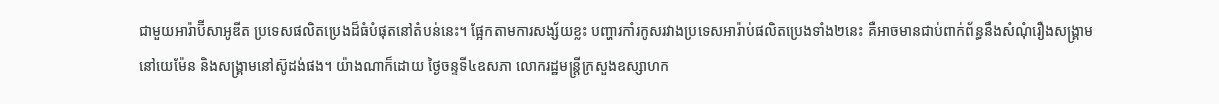ជាមួយអារ៉ាប៊ីសាអូឌីត ប្រទេសផលិតប្រេងដ៏ធំបំផុតនៅតំបន់នេះ។ ផ្អែកតាមការសង្ស័យខ្លះ បញ្ហារកាំរកូសរវាងប្រទេសអារ៉ាប់ផលិតប្រេងទាំង២នេះ គឺអាចមានជាប់ពាក់ព័ន្ធនឹងសំណុំរឿងសង្គ្រាមនៅយេម៉ែន និងសង្គ្រាមនៅស៊ូដង់ផង។ យ៉ាងណាក៏ដោយ ថ្ងៃចន្ទទី៤ឧសភា លោករដ្ឋមន្ត្រីក្រសួងឧស្សាហក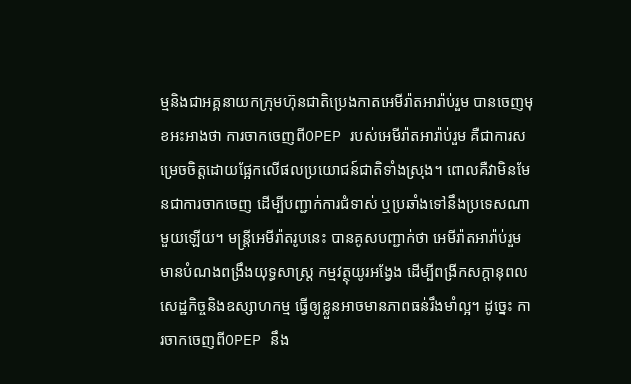ម្មនិងជាអគ្គនាយកក្រុមហ៊ុនជាតិប្រេងកាតអេមីរ៉ាតអារ៉ាប់រួម បានចេញមុខអះអាងថា ការចាកចេញពីOPEP របស់អេមីរ៉ាតអារ៉ាប់រួម គឺជាការសម្រេចចិត្តដោយផ្អែកលើផលប្រយោជន៍ជាតិទាំងស្រុង។ ពោលគឺវាមិនមែនជាការចាកចេញ ដើម្បីបញ្ជាក់ការជំទាស់ ឬប្រឆាំងទៅនឹងប្រទេសណាមួយឡើយ។ មន្ត្រីអេមីរ៉ាតរូបនេះ បានគូសបញ្ជាក់ថា អេមីរ៉ាតអារ៉ាប់រួម មានបំណងពង្រឹងយុទ្ធសាស្ត្រ កម្មវត្ថុយូរអង្វែង ដើម្បីពង្រីកសក្តានុពលសេដ្ឋកិច្ចនិងឧស្សាហកម្ម ធ្វើឲ្យខ្លួនអាចមានភាពធន់រឹងមាំល្អ។ ដូច្នេះ ការចាកចេញពីOPEP នឹង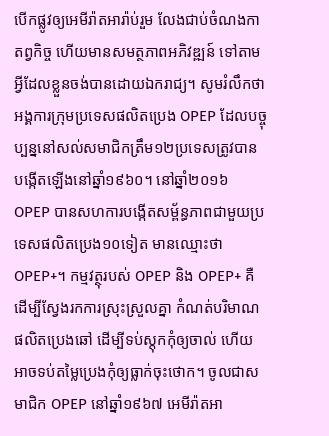បើកផ្លូវឲ្យអេមីរ៉ាតអារ៉ាប់រួម លែងជាប់ចំណងកាតព្វកិច្ច ហើយមានសមត្ថភាពអភិវឌ្ឍន៍ ទៅតាមអ្វីដែលខ្លួនចង់បានដោយឯករាជ្យ។ សូមរំលឹកថា អង្គការក្រុមប្រទេសផលិតប្រេង OPEP ដែលបច្ចុប្បន្ននៅសល់សមាជិកត្រឹម១២ប្រទេសត្រូវបានបង្កើតឡើងនៅឆ្នាំ១៩៦០។ នៅឆ្នាំ២០១៦ OPEP បានសហការបង្កើតសម្ព័ន្ធភាពជាមួយប្រទេសផលិតប្រេង១០ទៀត មានឈ្មោះថា OPEP+។ កម្មវត្ថុរបស់ OPEP និង OPEP+ គឺដើម្បីស្វែងរកការស្រុះស្រួលគ្នា កំណត់បរិមាណផលិតប្រេងឆៅ ដើម្បីទប់ស្តុកកុំឲ្យចាល់ ហើយអាចទប់តម្លៃប្រេងកុំឲ្យធ្លាក់ចុះថោក។ ចូលជាសមាជិក OPEP នៅឆ្នាំ១៩៦៧ អេមីរ៉ាតអា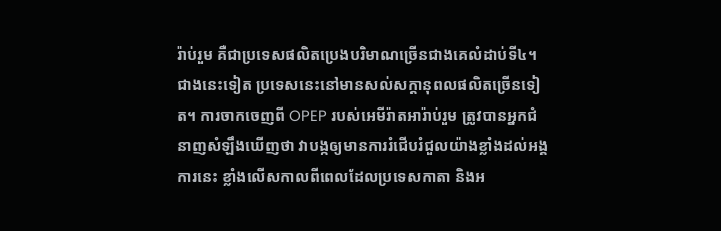រ៉ាប់រួម គឺជាប្រទេសផលិតប្រេងបរិមាណច្រើនជាងគេលំដាប់ទី៤។ ជាងនេះទៀត ប្រទេសនេះនៅមានសល់សក្តានុពលផលិតច្រើនទៀត។ ការចាកចេញពី OPEP របស់អេមីរ៉ាតអារ៉ាប់រួម ត្រូវបានអ្នកជំនាញសំឡឹងឃើញថា វាបង្កឲ្យមានការរំជើបរំជួលយ៉ាងខ្លាំងដល់អង្គការនេះ ខ្លាំងលើសកាលពីពេលដែលប្រទេសកាតា និងអ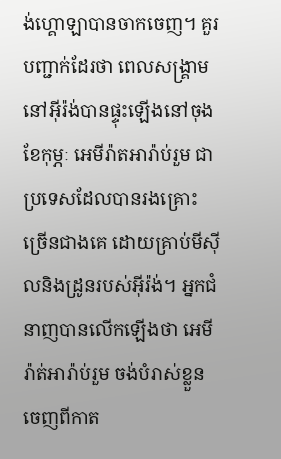ង់ហ្គោឡាបានចាកចេញ។ គួរបញ្ជាក់ដែរថា ពេលសង្គ្រាមនៅអ៊ីរ៉ង់បានផ្ទុះឡើងនៅចុងខែកុម្ភៈ អេមីរ៉ាតអារ៉ាប់រួម ជាប្រទេសដែលបានរងគ្រោះច្រើនជាងគេ ដោយគ្រាប់មីស៊ីលនិងដ្រូនរបស់អ៊ីរ៉ង់។ អ្នកជំនាញបានលើកឡើងថា អេមីរ៉ាត់អារ៉ាប់រួម ចង់បំរាស់ខ្លួនចេញពីកាត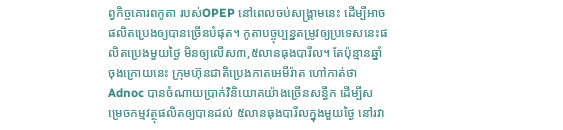ព្វកិច្ចគោរពកូតា របស់OPEP នៅពេលចប់សង្គ្រាមនេះ ដើម្បីអាចផលិតប្រេងឲ្យបានច្រើនបំផុត។ កូតាបច្ចុប្បន្នតម្រូវឲ្យប្រទេសនេះផលិតប្រេងមួយថ្ងៃ មិនឲ្យលើស៣,៥លានធុងបារីល។ តែប៉ុន្មានឆ្នាំចុងក្រោយនេះ ក្រុមហ៊ុនជាតិប្រេងកាតអេមីរ៉ាត ហៅកាត់ថា Adnoc បានចំណាយប្រាក់វិនិយោគយ៉ាងច្រើនសន្ធឹក ដើម្បីសម្រេចកម្មវត្ថុផលិតឲ្យបានដល់ ៥លានធុងបារីលក្នុងមួយថ្ងៃ នៅរវា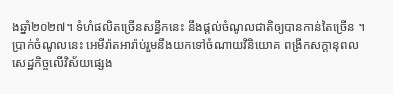ងឆ្នាំ២០២៧។ ទំហំផលិតច្រើនសន្ធឹកនេះ នឹងផ្តល់ចំណូលជាតិឲ្យបានកាន់តៃច្រើន ។ ប្រាក់ចំណូលនេះ អេមីរ៉ាតអារ៉ាប់រួមនឹងយកទៅចំណាយវិនិយោគ ពង្រីកសក្តានុពលសេដ្ឋកិច្ចលើវិស័យផ្សេង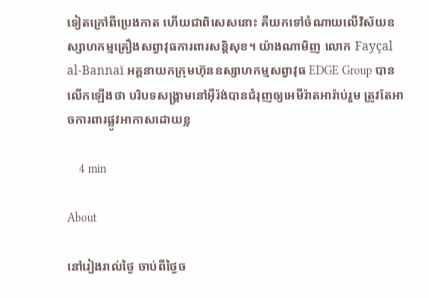ទៀតក្រៅពីប្រេងកាត ហើយជាពិសេសនោះ គឺយកទៅចំណាយលើវិស័យឧស្សាហកម្មគ្រឿងសព្វាវុធការពារសន្តិសុខ។ យ៉ាងណាមិញ លោក Fayçal al-Bannaï អគ្គនាយកក្រុមហ៊ុនឧស្សាហកម្មសព្វាវុធ EDGE Group បានលើកឡើងថា បរិបទសង្គ្រាមនៅអ៊ីរ៉ង់បានជំរុញឲ្យអេមីរ៉ាតអារ៉ាប់រួម ត្រូវតែអាចការពារផ្លូវអាកាសដោយខ្ល

    4 min

About

នៅរៀងរាល់ថ្ងៃ ចាប់ពីថ្ងៃច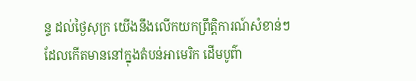ន្ទ ដល់ថ្ងៃសុក្រ យើងនឹងលើកយកព្រឹត្តិការណ៍សំខាន់ៗ ដែលកើតមាននៅក្នុងតំបន់អាមេរិក ដើមបូព៌ា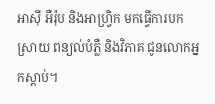អាស៊ី អឺរ៉ុប និងអាហ្វ្រិក មកធ្វើការបកស្រាយ ពន្យល់បំភ្លឺ និងវិភាគ ជូនលោកអ្នកស្តាប់។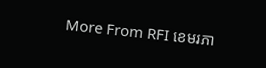More From RFI ខេមរភា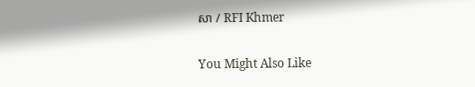សា / RFI Khmer

You Might Also Like